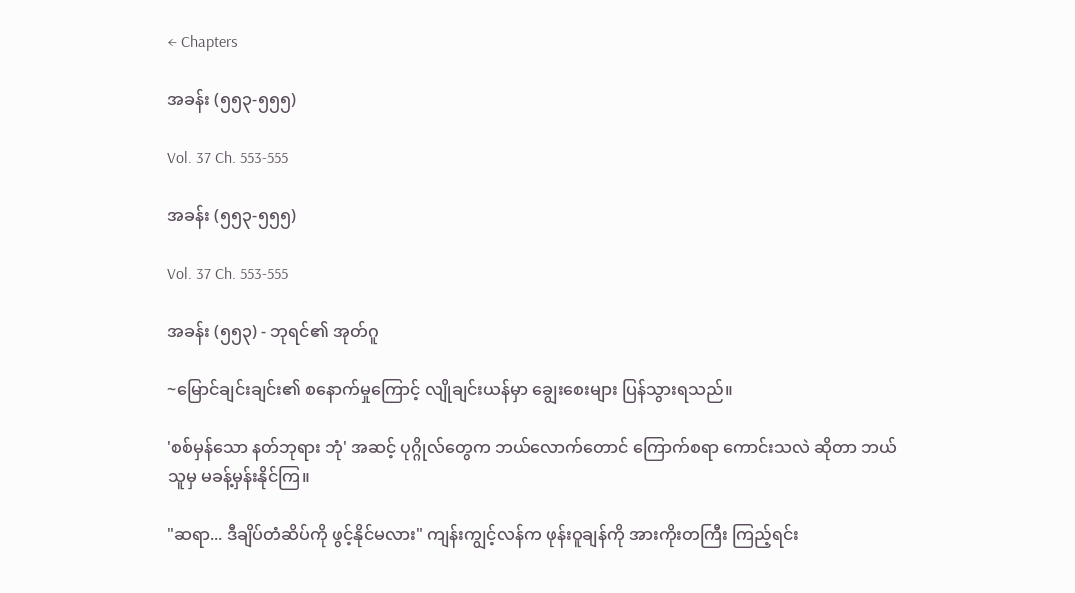← Chapters

အခန်း (၅၅၃-၅၅၅)

Vol. 37 Ch. 553-555

အခန်း (၅၅၃-၅၅၅)

Vol. 37 Ch. 553-555

အခန်း (၅၅၃) - ဘုရင်၏ အုတ်ဂူ

~မြောင်ချင်းချင်း၏ စနောက်မှုကြောင့် လျိုချင်းယန်မှာ ချွေးစေးများ ပြန်သွားရသည်။

'စစ်မှန်သော နတ်ဘုရား ဘုံ' အဆင့် ပုဂ္ဂိုလ်တွေက ဘယ်လောက်တောင် ကြောက်စရာ ကောင်းသလဲ ဆိုတာ ဘယ်သူမှ မခန့်မှန်းနိုင်ကြ။

"ဆရာ... ဒီချိပ်တံဆိပ်ကို ဖွင့်နိုင်မလား" ကျန်းကျွင့်လန်က ဖုန်းဝူချန်ကို အားကိုးတကြီး ကြည့်ရင်း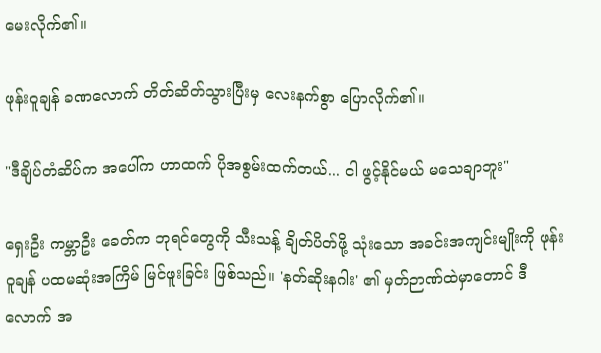မေးလိုက်၏။

ဖုန်းဝူချန် ခဏလောက် တိတ်ဆိတ်သွားပြီးမှ လေးနက်စွာ ပြောလိုက်၏။

"ဒီချိပ်တံဆိပ်က အပေါ်က ဟာထက် ပိုအစွမ်းထက်တယ်... ငါ ဖွင့်နိုင်မယ် မသေချာဘူး"

ရှေးဦး ကမ္ဘာဦး ခေတ်က ဘုရင်တွေကို သီးသန့် ချိတ်ပိတ်ဖို့ သုံးသော အခင်းအကျင်းမျိုးကို ဖုန်းဝူချန် ပထမဆုံးအကြိမ် မြင်ဖူးခြင်း ဖြစ်သည်။ 'နတ်ဆိုးနဂါး' ၏ မှတ်ဉာဏ်ထဲမှာတောင် ဒီလောက် အ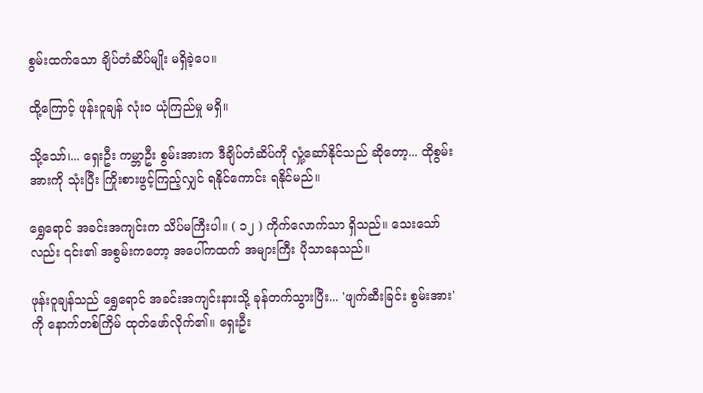စွမ်းထက်သော ချိပ်တံဆိပ်မျိုး မရှိခဲ့ပေ။

ထို့ကြောင့် ဖုန်းဝူချန် လုံးဝ ယုံကြည်မှု မရှိ။

သို့သော်၊... ရှေးဦး ကမ္ဘာဦး စွမ်းအားက ဒီချိပ်တံဆိပ်ကို လှုံ့ဆော်နိုင်သည် ဆိုတော့... ထိုစွမ်းအားကို သုံးပြီး ကြိုးစားဖွင့်ကြည့်လျှင် ရနိုင်ကောင်း ရနိုင်မည်။

ရွှေရောင် အခင်းအကျင်းက သိပ်မကြီးပါ။ ( ၁၂ ) ကိုက်လောက်သာ ရှိသည်။ သေးသော်လည်း ၎င်း၏ အစွမ်းကတော့ အပေါ်ကထက် အများကြီး ပိုသာနေသည်။

ဖုန်းဝူချန်သည် ရွှေရောင် အခင်းအကျင်းနားသို့ ခုန်တက်သွားပြီး... 'ဖျက်ဆီးခြင်း စွမ်းအား' ကို နောက်တစ်ကြိမ် ထုတ်ဖော်လိုက်၏။ ရှေးဦး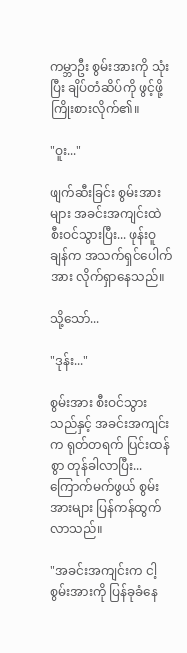ကမ္ဘာဦး စွမ်းအားကို သုံးပြီး ချိပ်တံဆိပ်ကို ဖွင့်ဖို့ ကြိုးစားလိုက်၏။

"ဝူး..."

ဖျက်ဆီးခြင်း စွမ်းအားများ အခင်းအကျင်းထဲ စီးဝင်သွားပြီး... ဖုန်းဝူချန်က အသက်ရှင်ပေါက်အား လိုက်ရှာနေသည်။

သို့သော်...

"ဒုန်း..."

စွမ်းအား စီးဝင်သွားသည်နှင့် အခင်းအကျင်းက ရုတ်တရက် ပြင်းထန်စွာ တုန်ခါလာပြီး... ကြောက်မက်ဖွယ် စွမ်းအားများ ပြန်ကန်ထွက်လာသည်။

"အခင်းအကျင်းက ငါ့စွမ်းအားကို ပြန်ခုခံနေ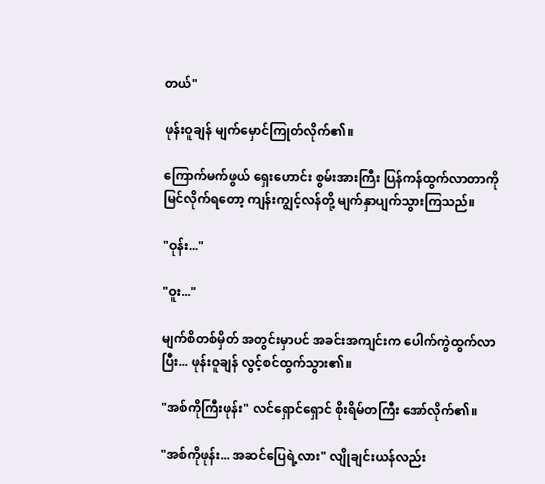တယ်"

ဖုန်းဝူချန် မျက်မှောင်ကြုတ်လိုက်၏။

ကြောက်မက်ဖွယ် ရှေးဟောင်း စွမ်းအားကြီး ပြန်ကန်ထွက်လာတာကို မြင်လိုက်ရတော့ ကျန်းကျွင့်လန်တို့ မျက်နှာပျက်သွားကြသည်။

"ဝုန်း..."

"ဝူး..."

မျက်စိတစ်မှိတ် အတွင်းမှာပင် အခင်းအကျင်းက ပေါက်ကွဲထွက်လာပြီး... ဖုန်းဝူချန် လွင့်စင်ထွက်သွား၏။

"အစ်ကိုကြီးဖုန်း" လင်ရှောင်ရှောင် စိုးရိမ်တကြီး အော်လိုက်၏။

"အစ်ကိုဖုန်း... အဆင်ပြေရဲ့လား" လျိုချင်းယန်လည်း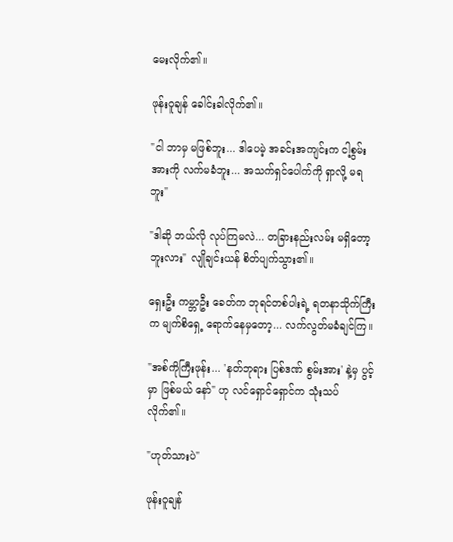မေးလိုက်၏။

ဖုန်းဝူချန် ခေါင်းခါလိုက်၏။

"ငါ ဘာမှ မဖြစ်ဘူး... ဒါပေမဲ့ အခင်းအကျင်းက ငါ့စွမ်းအားကို လက်မခံဘူး... အသက်ရှင်ပေါက်ကို ရှာလို့ မရဘူး"

"ဒါဆို ဘယ်လို လုပ်ကြမလဲ... တခြားနည်းလမ်း မရှိတော့ဘူးလား" လျိုချင်းယန် စိတ်ပျက်သွား၏။

ရှေးဦး ကမ္ဘာဦး ခေတ်က ဘုရင်တစ်ပါးရဲ့ ရတနာသိုက်ကြီးက မျက်စိရှေ့ ရောက်နေမှတော့... လက်လွတ်မခံချင်ကြ။

"အစ်ကိုကြီးဖုန်း... 'နတ်ဘုရား ပြစ်ဒဏ် စွမ်းအား' နဲ့မှ ပွင့်မှာ ဖြစ်မယ် နော်" ဟု လင်ရှောင်ရှောင်က သုံးသပ်လိုက်၏။

"ဟုတ်သားပဲ"

ဖုန်းဝူချန်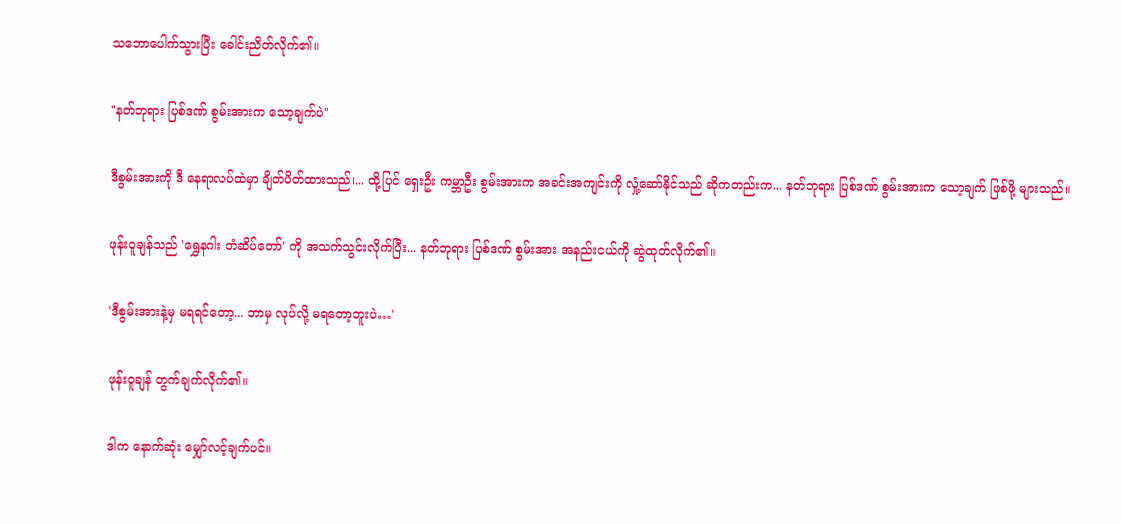သဘောပေါက်သွားပြီး ခေါင်းညိတ်လိုက်၏။

"နတ်ဘုရား ပြစ်ဒဏ် စွမ်းအားက သော့ချက်ပဲ"

ဒီစွမ်းအားကို ဒီ နေရာလပ်ထဲမှာ ချိတ်ပိတ်ထားသည်၊... ထို့ပြင် ရှေးဦး ကမ္ဘာဦး စွမ်းအားက အခင်းအကျင်းကို လှုံ့ဆော်နိုင်သည် ဆိုကတည်းက... နတ်ဘုရား ပြစ်ဒဏ် စွမ်းအားက သော့ချက် ဖြစ်ဖို့ များသည်။

ဖုန်းဝူချန်သည် 'ရွှေနဂါး တံဆိပ်တော်' ကို အသက်သွင်းလိုက်ပြီး... နတ်ဘုရား ပြစ်ဒဏ် စွမ်းအား အနည်းငယ်ကို ဆွဲထုတ်လိုက်၏။

'ဒီစွမ်းအားနဲ့မှ မရရင်တော့... ဘာမှ လုပ်လို့ မရတော့ဘူးပဲ…'

ဖုန်းဝူချန် တွက်ချက်လိုက်၏။

ဒါက နောက်ဆုံး မျှော်လင့်ချက်ပင်။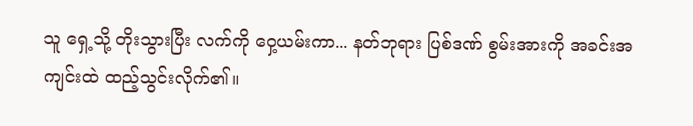သူ ရှေ့သို့ တိုးသွားပြီး လက်ကို ဝှေ့ယမ်းကာ... နတ်ဘုရား ပြစ်ဒဏ် စွမ်းအားကို အခင်းအကျင်းထဲ ထည့်သွင်းလိုက်၏။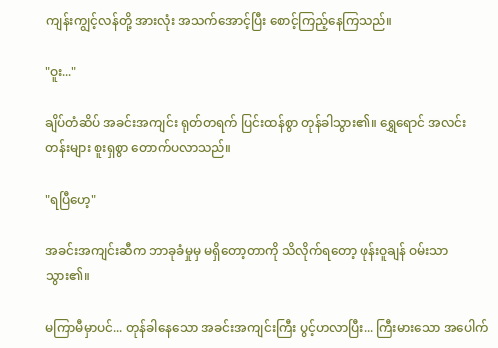ကျန်းကျွင့်လန်တို့ အားလုံး အသက်အောင့်ပြီး စောင့်ကြည့်နေကြသည်။

"ဝူး..."

ချိပ်တံဆိပ် အခင်းအကျင်း ရုတ်တရက် ပြင်းထန်စွာ တုန်ခါသွား၏။ ရွှေရောင် အလင်းတန်းများ စူးရှစွာ တောက်ပလာသည်။

"ရပြီဟေ့"

အခင်းအကျင်းဆီက ဘာခုခံမှုမှ မရှိတော့တာကို သိလိုက်ရတော့ ဖုန်းဝူချန် ဝမ်းသာသွား၏။

မကြာမီမှာပင်... တုန်ခါနေသော အခင်းအကျင်းကြီး ပွင့်ဟလာပြီး... ကြီးမားသော အပေါက်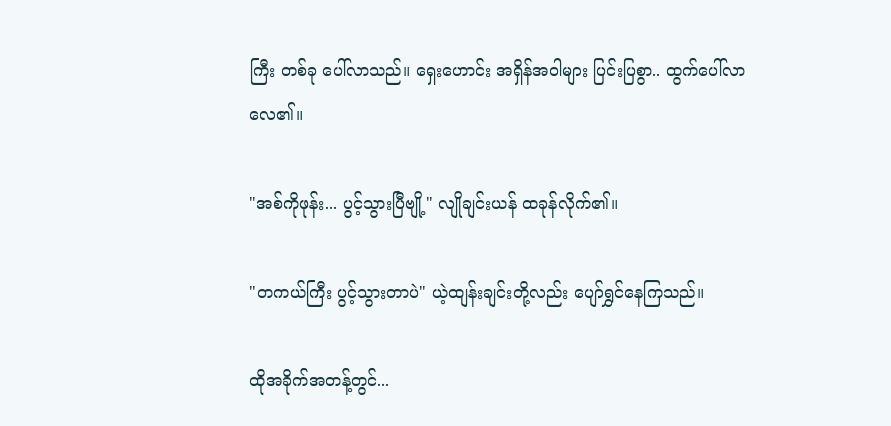ကြီး တစ်ခု ပေါ်လာသည်။ ရှေးဟောင်း အရှိန်အဝါများ ပြင်းပြစွာ.. ထွက်ပေါ်လာလေ၏။

"အစ်ကိုဖုန်း... ပွင့်သွားပြီဗျို့" လျိုချင်းယန် ထခုန်လိုက်၏။

"တကယ်ကြီး ပွင့်သွားတာပဲ" ယဲ့ထျန်းချင်းတို့လည်း ပျော်ရွှင်နေကြသည်။

ထိုအခိုက်အတန့်တွင်...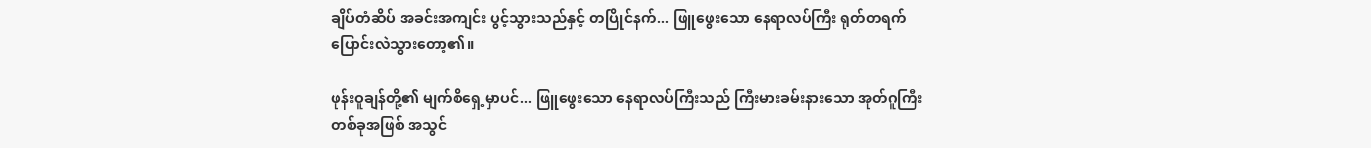ချိပ်တံဆိပ် အခင်းအကျင်း ပွင့်သွားသည်နှင့် တပြိုင်နက်... ဖြူဖွေးသော နေရာလပ်ကြီး ရုတ်တရက် ပြောင်းလဲသွားတော့၏။

ဖုန်းဝူချန်တို့၏ မျက်စိရှေ့မှာပင်... ဖြူဖွေးသော နေရာလပ်ကြီးသည် ကြီးမားခမ်းနားသော အုတ်ဂူကြီး တစ်ခုအဖြစ် အသွင်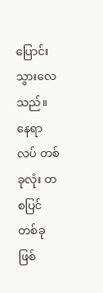ပြောင်းသွားလေသည်။ နေရာလပ် တစ်ခုလုံး တစပြင် တစ်ခု ဖြစ်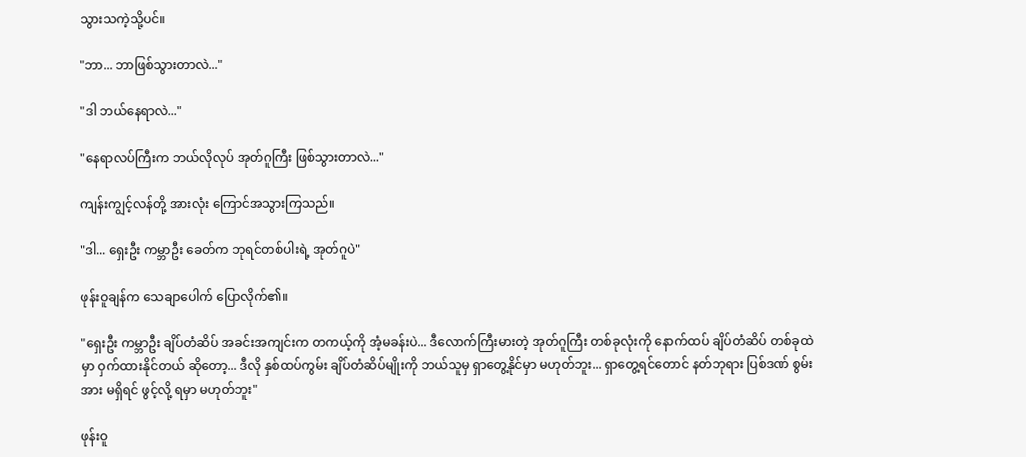သွားသကဲ့သို့ပင်။

"ဘာ... ဘာဖြစ်သွားတာလဲ..."

"ဒါ ဘယ်နေရာလဲ..."

"နေရာလပ်ကြီးက ဘယ်လိုလုပ် အုတ်ဂူကြီး ဖြစ်သွားတာလဲ..."

ကျန်းကျွင့်လန်တို့ အားလုံး ကြောင်အသွားကြသည်။

"ဒါ... ရှေးဦး ကမ္ဘာဦး ခေတ်က ဘုရင်တစ်ပါးရဲ့ အုတ်ဂူပဲ"

ဖုန်းဝူချန်က သေချာပေါက် ပြောလိုက်၏။

"ရှေးဦး ကမ္ဘာဦး ချိပ်တံဆိပ် အခင်းအကျင်းက တကယ့်ကို အံ့မခန်းပဲ... ဒီလောက်ကြီးမားတဲ့ အုတ်ဂူကြီး တစ်ခုလုံးကို နောက်ထပ် ချိပ်တံဆိပ် တစ်ခုထဲမှာ ဝှက်ထားနိုင်တယ် ဆိုတော့... ဒီလို နှစ်ထပ်ကွမ်း ချိပ်တံဆိပ်မျိုးကို ဘယ်သူမှ ရှာတွေ့နိုင်မှာ မဟုတ်ဘူး... ရှာတွေ့ရင်တောင် နတ်ဘုရား ပြစ်ဒဏ် စွမ်းအား မရှိရင် ဖွင့်လို့ ရမှာ မဟုတ်ဘူး"

ဖုန်းဝူ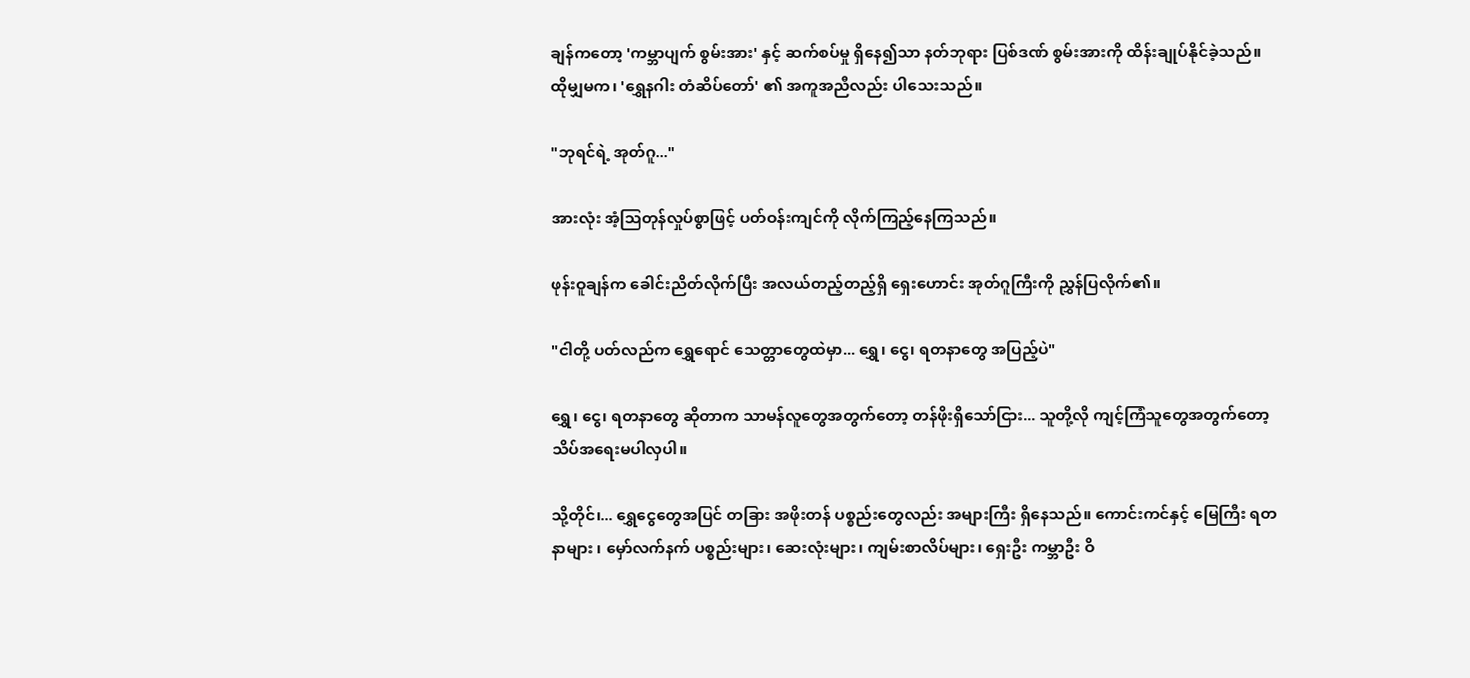ချန်ကတော့ 'ကမ္ဘာပျက် စွမ်းအား' နှင့် ဆက်စပ်မှု ရှိနေ၍သာ နတ်ဘုရား ပြစ်ဒဏ် စွမ်းအားကို ထိန်းချုပ်နိုင်ခဲ့သည်။ ထိုမျှမက၊ 'ရွှေနဂါး တံဆိပ်တော်' ၏ အကူအညီလည်း ပါသေးသည်။

"ဘုရင်ရဲ့ အုတ်ဂူ..."

အားလုံး အံ့ဩတုန်လှုပ်စွာဖြင့် ပတ်ဝန်းကျင်ကို လိုက်ကြည့်နေကြသည်။

ဖုန်းဝူချန်က ခေါင်းညိတ်လိုက်ပြီး အလယ်တည့်တည့်ရှိ ရှေးဟောင်း အုတ်ဂူကြီးကို ညွှန်ပြလိုက်၏။

"ငါတို့ ပတ်လည်က ရွှေရောင် သေတ္တာတွေထဲမှာ... ရွှေ၊ ငွေ၊ ရတနာတွေ အပြည့်ပဲ"

ရွှေ၊ ငွေ၊ ရတနာတွေ ဆိုတာက သာမန်လူတွေအတွက်တော့ တန်ဖိုးရှိသော်ငြား... သူတို့လို ကျင့်ကြံသူတွေအတွက်တော့ သိပ်အရေးမပါလှပါ။

သို့တိုင်၊... ရွှေငွေတွေအပြင် တခြား အဖိုးတန် ပစ္စည်းတွေလည်း အများကြီး ရှိနေသည်။ ကောင်းကင်နှင့် မြေကြီး ရတနာများ ၊ မှော်လက်နက် ပစ္စည်းများ၊ ဆေးလုံးများ၊ ကျမ်းစာလိပ်များ၊ ရှေးဦး ကမ္ဘာဦး ဝိ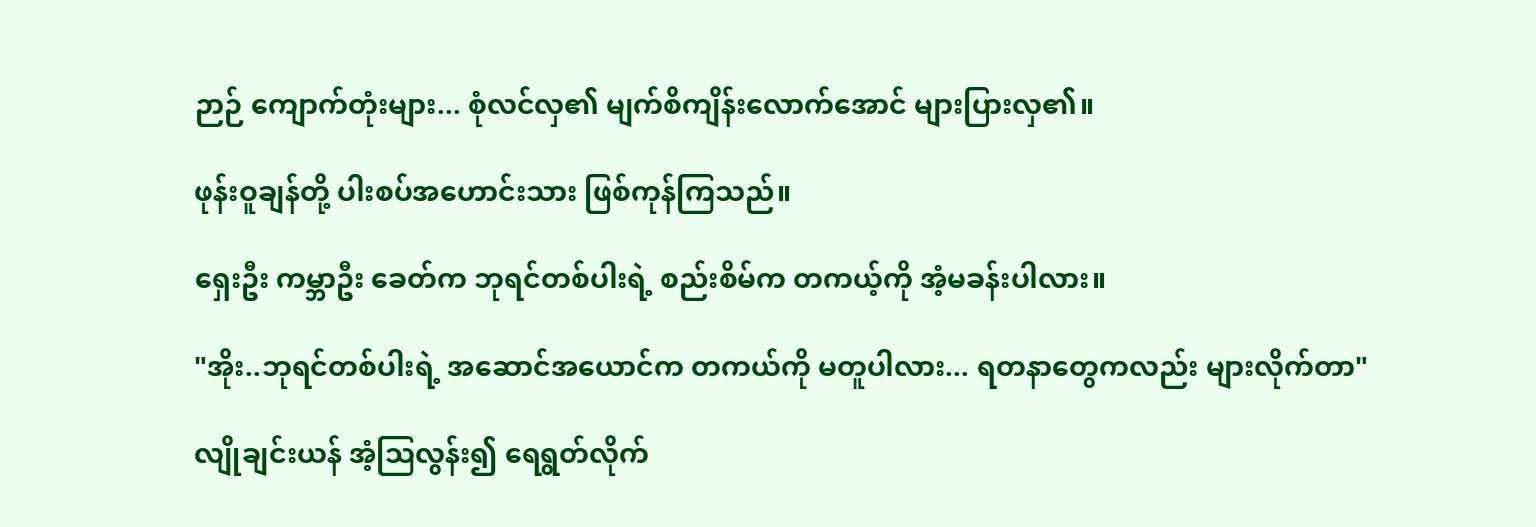ဉာဉ် ကျောက်တုံးများ... စုံလင်လှ၏ မျက်စိကျိန်းလောက်အောင် များပြားလှ၏။

ဖုန်းဝူချန်တို့ ပါးစပ်အဟောင်းသား ဖြစ်ကုန်ကြသည်။

ရှေးဦး ကမ္ဘာဦး ခေတ်က ဘုရင်တစ်ပါးရဲ့ စည်းစိမ်က တကယ့်ကို အံ့မခန်းပါလား။

"အိုး..ဘုရင်တစ်ပါးရဲ့ အဆောင်အယောင်က တကယ်ကို မတူပါလား... ရတနာတွေကလည်း များလိုက်တာ"

လျိုချင်းယန် အံ့ဩလွန်း၍ ရေရွတ်လိုက်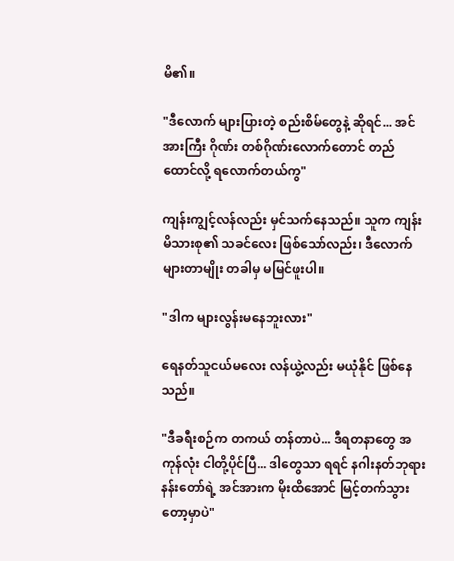မိ၏။

"ဒီလောက် များပြားတဲ့ စည်းစိမ်တွေနဲ့ ဆိုရင်... အင်အားကြီး ဂိုဏ်း တစ်ဂိုဏ်းလောက်တောင် တည်ထောင်လို့ ရလောက်တယ်ကွ"

ကျန်းကျွင့်လန်လည်း မှင်သက်နေသည်။ သူက ကျန်းမိသားစု၏ သခင်လေး ဖြစ်သော်လည်း၊ ဒီလောက် များတာမျိုး တခါမှ မမြင်ဖူးပါ။

"ဒါက များလွန်းမနေဘူးလား"

ရေနတ်သူငယ်မလေး လန်ယွဲ့လည်း မယုံနိုင် ဖြစ်နေသည်။

"ဒီခရီးစဉ်က တကယ် တန်တာပဲ... ဒီရတနာတွေ အကုန်လုံး ငါတို့ပိုင်ပြီ... ဒါတွေသာ ရရင် နဂါးနတ်ဘုရား နန်းတော်ရဲ့ အင်အားက မိုးထိအောင် မြင့်တက်သွားတော့မှာပဲ"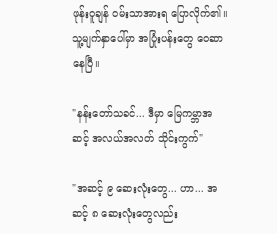ဖုန်းဝူချန် ဝမ်းသာအားရ ပြောလိုက်၏။ သူ့မျက်နှာပေါ်မှာ အပြုံးပန်းတွေ ဝေဆာနေပြီ။

"နန်းတော်သခင်... ဒီမှာ မြေကမ္ဘာအဆင့် အလယ်အလတ် သိုင်းကွက်"

"အဆင့် ၉ ဆေးလုံးတွေ... ဟာ... အဆင့် ၈ ဆေးလုံးတွေလည်း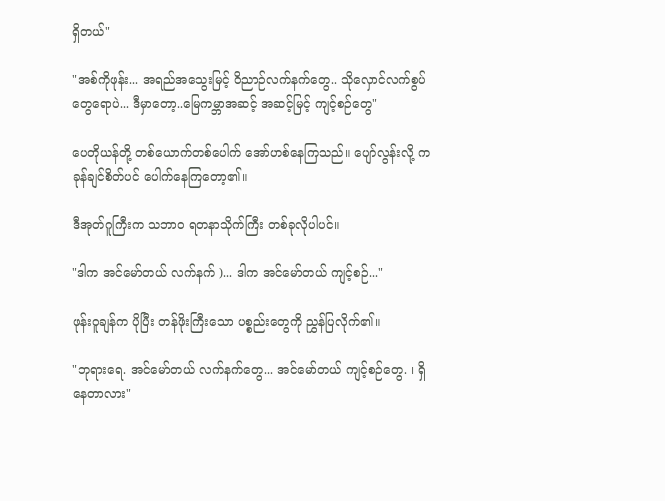ရှိတယ်"

"အစ်ကိုဖုန်း... အရည်အသွေးမြင့် ဝိညာဉ်လက်နက်တွေ.. သိုလှောင်လက်စွပ်တွေရောပဲ... ဒီမှာတော့..မြေကမ္ဘာအဆင့် အဆင့်မြင့် ကျင့်စဉ်တွေ"

ပေတိုယန်တို့ တစ်ယောက်တစ်ပေါက် အော်ဟစ်နေကြသည်။ ပျော်လွန်းလို့ ကခုန်ချင်စိတ်ပင် ပေါက်နေကြတော့၏။

ဒီအုတ်ဂူကြီးက သဘာဝ ရတနာသိုက်ကြီး တစ်ခုလိုပါပင်။

"ဒါက အင်မော်တယ် လက်နက် )... ဒါက အင်မော်တယ် ကျင့်စဉ်..."

ဖုန်းဝူချန်က ပိုပြီး တန်ဖိုးကြီးသော ပစ္စည်းတွေကို ညွှန်ပြလိုက်၏။

"ဘုရားရေ. အင်မော်တယ် လက်နက်တွေ... အင်မော်တယ် ကျင့်စဉ်တွေ. ၊ ရှိနေတာလား"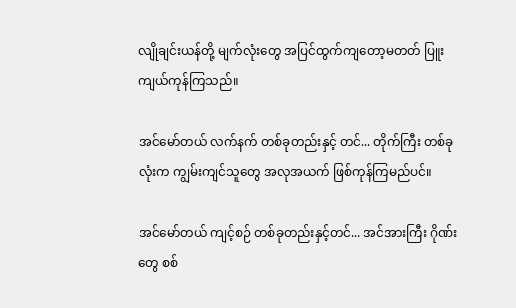လျိုချင်းယန်တို့ မျက်လုံးတွေ အပြင်ထွက်ကျတော့မတတ် ပြူးကျယ်ကုန်ကြသည်။

အင်မော်တယ် လက်နက် တစ်ခုတည်းနှင့် တင်... တိုက်ကြီး တစ်ခုလုံးက ကျွမ်းကျင်သူတွေ အလုအယက် ဖြစ်ကုန်ကြမည်ပင်။

အင်မော်တယ် ကျင့်စဉ် တစ်ခုတည်းနှင့်တင်... အင်အားကြီး ဂိုဏ်းတွေ စစ်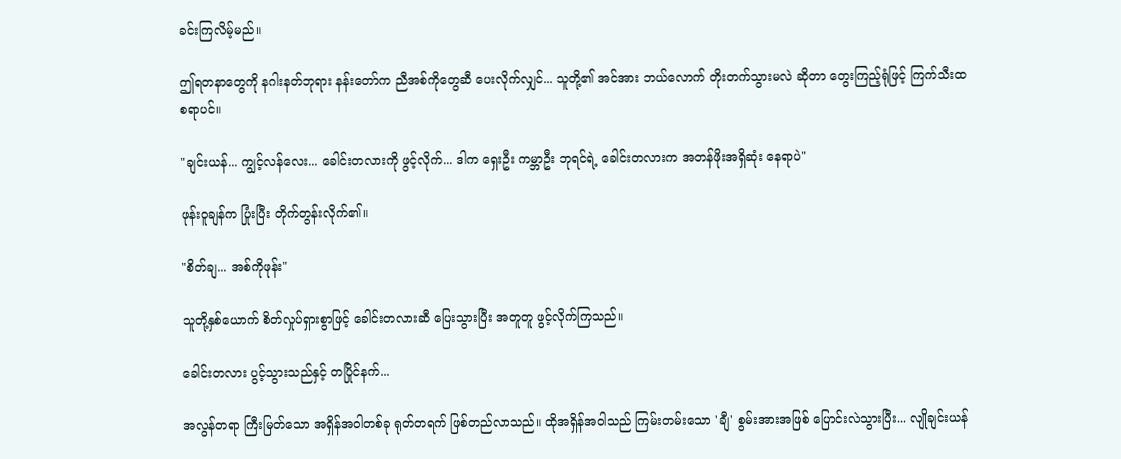ခင်းကြလိမ့်မည်။

ဤရတနာတွေကို နဂါးနတ်ဘုရား နန်းတော်က ညီအစ်ကိုတွေဆီ ပေးလိုက်လျှင်... သူတို့၏ အင်အား ဘယ်လောက် တိုးတက်သွားမလဲ ဆိုတာ တွေးကြည့်ရုံဖြင့် ကြက်သီးထစရာပင်။

"ချင်းယန်... ကျွင့်လန်လေး... ခေါင်းတလားကို ဖွင့်လိုက်... ဒါက ရှေးဦး ကမ္ဘာဦး ဘုရင်ရဲ့ ခေါင်းတလားက အတန်ဖိုးအရှိဆုံး နေရာပဲ"

ဖုန်းဝူချန်က ပြုံးပြီး တိုက်တွန်းလိုက်၏။

"စိတ်ချ... အစ်ကိုဖုန်း"

သူတို့နှစ်ယောက် စိတ်လှုပ်ရှားစွာဖြင့် ခေါင်းတလားဆီ ပြေးသွားပြီး အတူတူ ဖွင့်လိုက်ကြသည်။

ခေါင်းတလား ပွင့်သွားသည်နှင့် တပြိုင်နက်...

အလွန်တရာ ကြီးမြတ်သော အရှိန်အဝါတစ်ခု ရုတ်တရက် ဖြစ်တည်လာသည်။ ထိုအရှိန်အဝါသည် ကြမ်းတမ်းသော 'ချီ' စွမ်းအားအဖြစ် ပြောင်းလဲသွားပြီး... လျိုချင်းယန်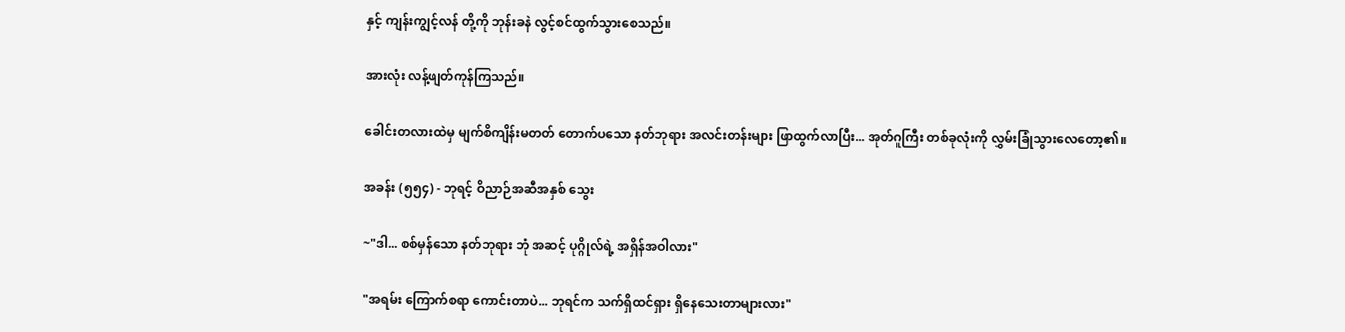နှင့် ကျန်းကျွင့်လန် တို့ကို ဘုန်းခနဲ လွင့်စင်ထွက်သွားစေသည်။

အားလုံး လန့်ဖျတ်ကုန်ကြသည်။

ခေါင်းတလားထဲမှ မျက်စိကျိန်းမတတ် တောက်ပသော နတ်ဘုရား အလင်းတန်းများ ဖြာထွက်လာပြီး... အုတ်ဂူကြီး တစ်ခုလုံးကို လွှမ်းခြုံသွားလေတော့၏။

အခန်း (၅၅၄) - ဘုရင့် ဝိညာဉ်အဆီအနှစ် သွေး

~"ဒါ... စစ်မှန်သော နတ်ဘုရား ဘုံ အဆင့် ပုဂ္ဂိုလ်ရဲ့ အရှိန်အဝါလား"

"အရမ်း ကြောက်စရာ ကောင်းတာပဲ... ဘုရင်က သက်ရှိထင်ရှား ရှိနေသေးတာများလား"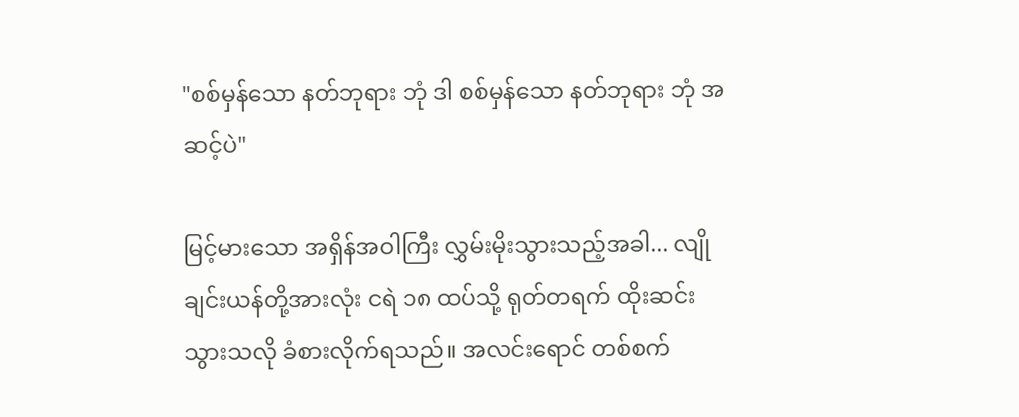"စစ်မှန်သော နတ်ဘုရား ဘုံ ဒါ စစ်မှန်သော နတ်ဘုရား ဘုံ အဆင့်ပဲ"

မြင့်မားသော အရှိန်အဝါကြီး လွှမ်းမိုးသွားသည့်အခါ... လျိုချင်းယန်တို့အားလုံး ငရဲ ၁၈ ထပ်သို့ ရုတ်တရက် ထိုးဆင်းသွားသလို ခံစားလိုက်ရသည်။ အလင်းရောင် တစ်စက်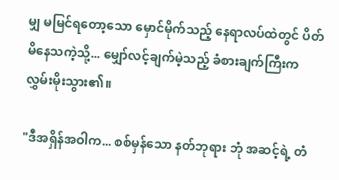မျှ မမြင်ရတော့သော မှောင်မိုက်သည့် နေရာလပ်ထဲတွင် ပိတ်မိနေသကဲ့သို့... မျှော်လင့်ချက်မဲ့သည့် ခံစားချက်ကြီးက လွှမ်းမိုးသွား၏။

"ဒီအရှိန်အဝါက... စစ်မှန်သော နတ်ဘုရား ဘုံ အဆင့်ရဲ့ တံ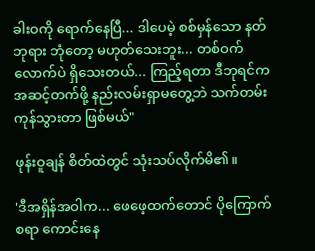ခါးဝကို ရောက်နေပြီ... ဒါပေမဲ့ စစ်မှန်သော နတ်ဘုရား ဘုံတော့ မဟုတ်သေးဘူး... တစ်ဝက်လောက်ပဲ ရှိသေးတယ်... ကြည့်ရတာ ဒီဘုရင်က အဆင့်တက်ဖို့ နည်းလမ်းရှာမတွေ့ဘဲ သက်တမ်းကုန်သွားတာ ဖြစ်မယ်"

ဖုန်းဝူချန် စိတ်ထဲတွင် သုံးသပ်လိုက်မိ၏။

'ဒီအရှိန်အဝါက... ဖေဖေ့ထက်တောင် ပိုကြောက်စရာ ကောင်းနေ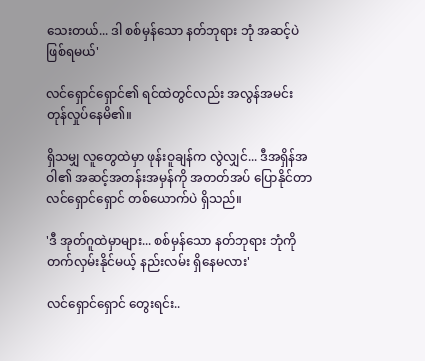သေးတယ်... ဒါ စစ်မှန်သော နတ်ဘုရား ဘုံ အဆင့်ပဲ ဖြစ်ရမယ်'

လင်ရှောင်ရှောင်၏ ရင်ထဲတွင်လည်း အလွန်အမင်း တုန်လှုပ်နေမိ၏။

ရှိသမျှ လူတွေထဲမှာ ဖုန်းဝူချန်က လွဲလျှင်... ဒီအရှိန်အဝါ၏ အဆင့်အတန်းအမှန်ကို အတတ်အပ် ပြောနိုင်တာ လင်ရှောင်ရှောင် တစ်ယောက်ပဲ ရှိသည်။

'ဒီ အုတ်ဂူထဲမှာများ... စစ်မှန်သော နတ်ဘုရား ဘုံကို တက်လှမ်းနိုင်မယ့် နည်းလမ်း ရှိနေမလား'

လင်ရှောင်ရှောင် တွေးရင်း..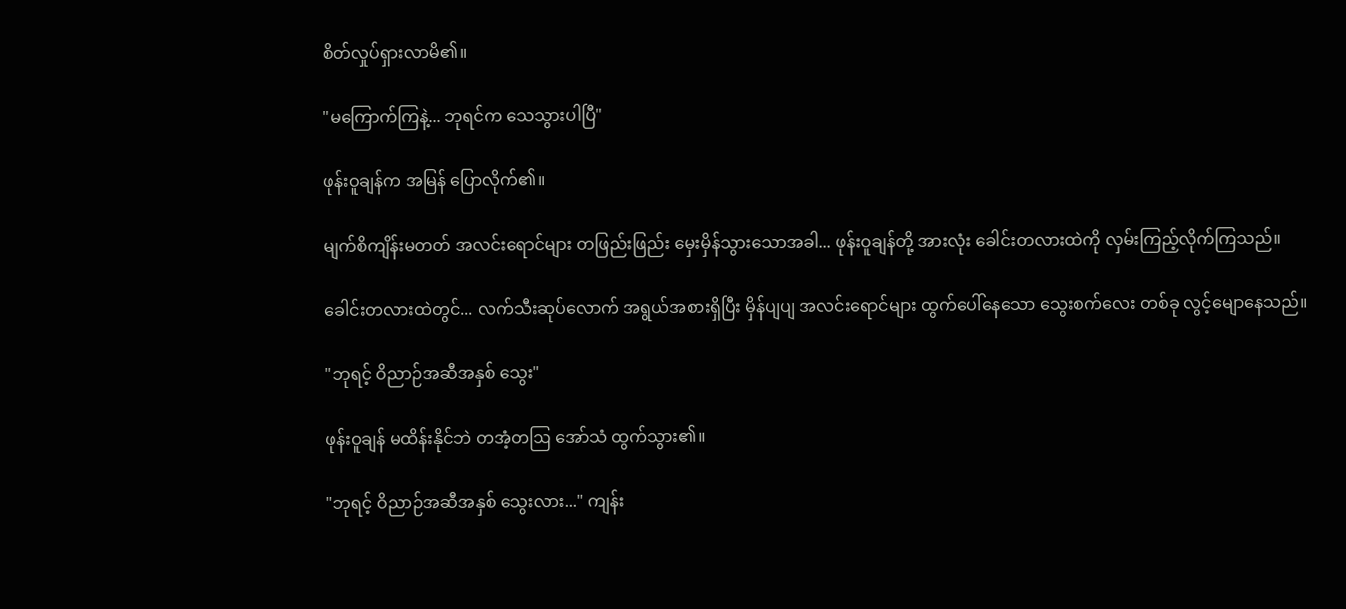စိတ်လှုပ်ရှားလာမိ၏။

"မကြောက်ကြနဲ့... ဘုရင်က သေသွားပါပြီ"

ဖုန်းဝူချန်က အမြန် ပြောလိုက်၏။

မျက်စိကျိန်းမတတ် အလင်းရောင်များ တဖြည်းဖြည်း မှေးမှိန်သွားသောအခါ... ဖုန်းဝူချန်တို့ အားလုံး ခေါင်းတလားထဲကို လှမ်းကြည့်လိုက်ကြသည်။

ခေါင်းတလားထဲတွင်... လက်သီးဆုပ်လောက် အရွယ်အစားရှိပြီး မှိန်ပျပျ အလင်းရောင်များ ထွက်ပေါ်နေသော သွေးစက်လေး တစ်ခု လွင့်မျောနေသည်။

"ဘုရင့် ဝိညာဉ်အဆီအနှစ် သွေး"

ဖုန်းဝူချန် မထိန်းနိုင်ဘဲ တအံ့တဩ အော်သံ ထွက်သွား၏။

"ဘုရင့် ဝိညာဉ်အဆီအနှစ် သွေးလား..." ကျန်း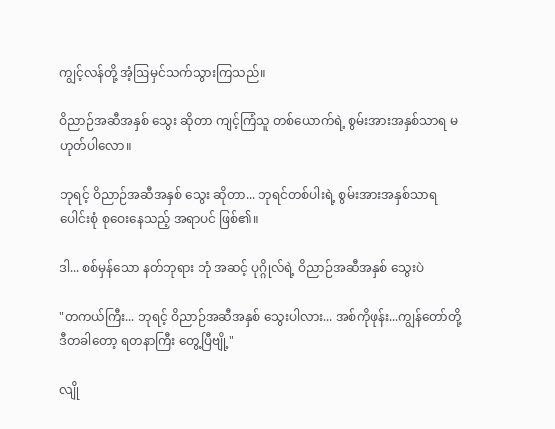ကျွင့်လန်တို့ အံ့ဩမှင်သက်သွားကြသည်။

ဝိညာဉ်အဆီအနှစ် သွေး ဆိုတာ ကျင့်ကြံသူ တစ်ယောက်ရဲ့ စွမ်းအားအနှစ်သာရ မဟုတ်ပါလော။

ဘုရင့် ဝိညာဉ်အဆီအနှစ် သွေး ဆိုတာ... ဘုရင်တစ်ပါးရဲ့ စွမ်းအားအနှစ်သာရ ပေါင်းစုံ စုဝေးနေသည့် အရာပင် ဖြစ်၏။

ဒါ... စစ်မှန်သော နတ်ဘုရား ဘုံ အဆင့် ပုဂ္ဂိုလ်ရဲ့ ဝိညာဉ်အဆီအနှစ် သွေးပဲ

"တကယ်ကြီး... ဘုရင့် ဝိညာဉ်အဆီအနှစ် သွေးပါလား... အစ်ကိုဖုန်း...ကျွန်တော်တို့ ဒီတခါတော့ ရတနာကြီး တွေ့ပြီဗျို့"

လျို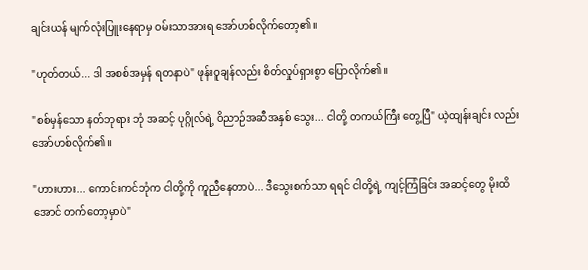ချင်းယန် မျက်လုံးပြူးနေရာမှ ဝမ်းသာအားရ အော်ဟစ်လိုက်တော့၏။

"ဟုတ်တယ်... ဒါ အစစ်အမှန် ရတနာပဲ" ဖုန်းဝူချန်လည်း စိတ်လှုပ်ရှားစွာ ပြောလိုက်၏။

"စစ်မှန်သော နတ်ဘုရား ဘုံ အဆင့် ပုဂ္ဂိုလ်ရဲ့ ဝိညာဉ်အဆီအနှစ် သွေး... ငါတို့ တကယ်ကြီး တွေ့ပြီ" ယဲ့ထျန်းချင်း လည်း အော်ဟစ်လိုက်၏။

"ဟားဟား... ကောင်းကင်ဘုံက ငါတို့ကို ကူညီနေတာပဲ... ဒီသွေးစက်သာ ရရင် ငါတို့ရဲ့ ကျင့်ကြံခြင်း အဆင့်တွေ မိုးထိအောင် တက်တော့မှာပဲ"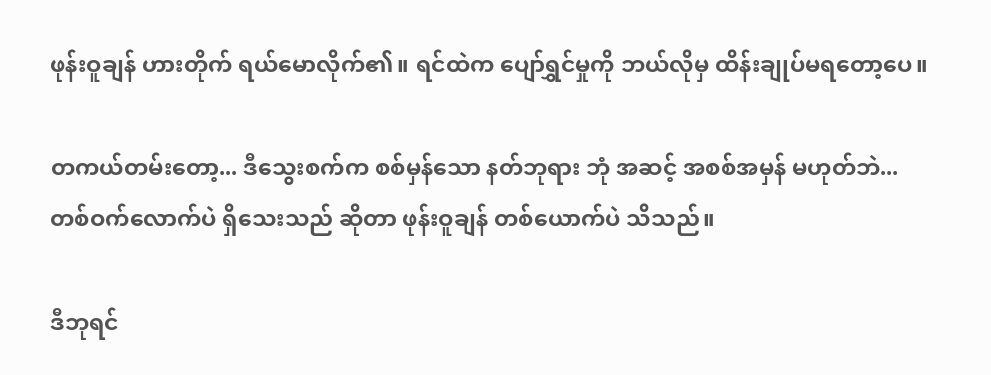ဖုန်းဝူချန် ဟားတိုက် ရယ်မောလိုက်၏။ ရင်ထဲက ပျော်ရွှင်မှုကို ဘယ်လိုမှ ထိန်းချုပ်မရတော့ပေ။

တကယ်တမ်းတော့... ဒီသွေးစက်က စစ်မှန်သော နတ်ဘုရား ဘုံ အဆင့် အစစ်အမှန် မဟုတ်ဘဲ... တစ်ဝက်လောက်ပဲ ရှိသေးသည် ဆိုတာ ဖုန်းဝူချန် တစ်ယောက်ပဲ သိသည်။

ဒီဘုရင်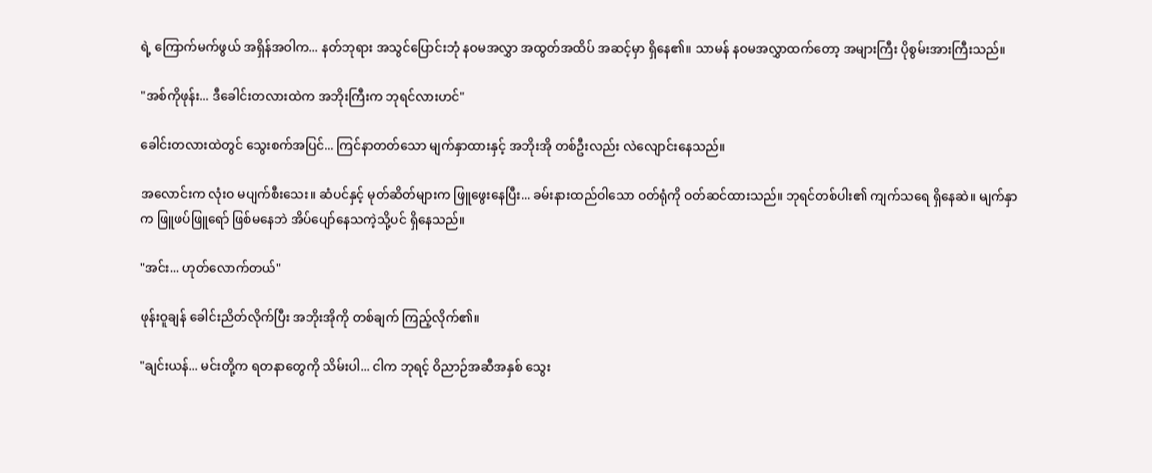ရဲ့ ကြောက်မက်ဖွယ် အရှိန်အဝါက... နတ်ဘုရား အသွင်ပြောင်းဘုံ နဝမအလွှာ အထွတ်အထိပ် အဆင့်မှာ ရှိနေ၏။ သာမန် နဝမအလွှာထက်တော့ အများကြီး ပိုစွမ်းအားကြီးသည်။

"အစ်ကိုဖုန်း... ဒီခေါင်းတလားထဲက အဘိုးကြီးက ဘုရင်လားဟင်"

ခေါင်းတလားထဲတွင် သွေးစက်အပြင်... ကြင်နာတတ်သော မျက်နှာထားနှင့် အဘိုးအို တစ်ဦးလည်း လဲလျောင်းနေသည်။

အလောင်းက လုံးဝ မပျက်စီးသေး။ ဆံပင်နှင့် မုတ်ဆိတ်များက ဖြူဖွေးနေပြီး... ခမ်းနားထည်ဝါသော ဝတ်ရုံကို ဝတ်ဆင်ထားသည်။ ဘုရင်တစ်ပါး၏ ကျက်သရေ ရှိနေဆဲ။ မျက်နှာက ဖြူဖပ်ဖြူရော် ဖြစ်မနေဘဲ အိပ်ပျော်နေသကဲ့သို့ပင် ရှိနေသည်။

"အင်း... ဟုတ်လောက်တယ်"

ဖုန်းဝူချန် ခေါင်းညိတ်လိုက်ပြီး အဘိုးအိုကို တစ်ချက် ကြည့်လိုက်၏။

"ချင်းယန်... မင်းတို့က ရတနာတွေကို သိမ်းပါ... ငါက ဘုရင့် ဝိညာဉ်အဆီအနှစ် သွေး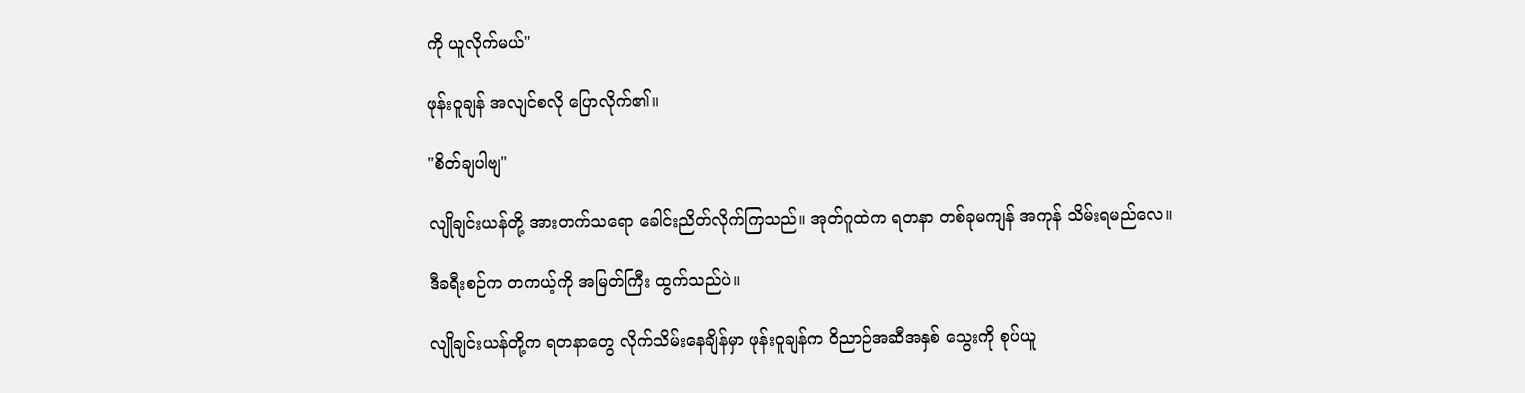ကို ယူလိုက်မယ်"

ဖုန်းဝူချန် အလျင်စလို ပြောလိုက်၏။

"စိတ်ချပါဗျ"

လျိုချင်းယန်တို့ အားတက်သရော ခေါင်းညိတ်လိုက်ကြသည်။ အုတ်ဂူထဲက ရတနာ တစ်ခုမကျန် အကုန် သိမ်းရမည်လေ။

ဒီခရီးစဉ်က တကယ့်ကို အမြတ်ကြီး ထွက်သည်ပဲ။

လျိုချင်းယန်တို့က ရတနာတွေ လိုက်သိမ်းနေချိန်မှာ ဖုန်းဝူချန်က ဝိညာဉ်အဆီအနှစ် သွေးကို စုပ်ယူ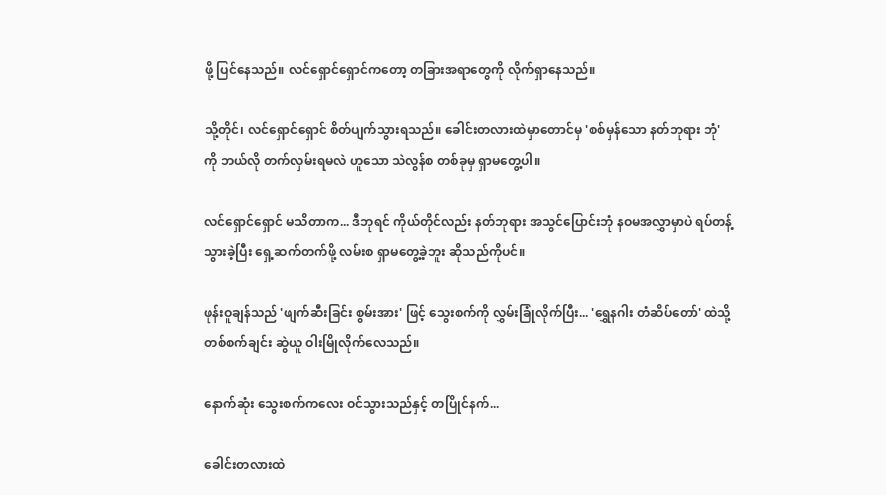ဖို့ ပြင်နေသည်။ လင်ရှောင်ရှောင်ကတော့ တခြားအရာတွေကို လိုက်ရှာနေသည်။

သို့တိုင်၊ လင်ရှောင်ရှောင် စိတ်ပျက်သွားရသည်။ ခေါင်းတလားထဲမှာတောင်မှ 'စစ်မှန်သော နတ်ဘုရား ဘုံ' ကို ဘယ်လို တက်လှမ်းရမလဲ ဟူသော သဲလွန်စ တစ်ခုမှ ရှာမတွေ့ပါ။

လင်ရှောင်ရှောင် မသိတာက... ဒီဘုရင် ကိုယ်တိုင်လည်း နတ်ဘုရား အသွင်ပြောင်းဘုံ နဝမအလွှာမှာပဲ ရပ်တန့်သွားခဲ့ပြီး ရှေ့ဆက်တက်ဖို့ လမ်းစ ရှာမတွေ့ခဲ့ဘူး ဆိုသည်ကိုပင်။

ဖုန်းဝူချန်သည် 'ဖျက်ဆီးခြင်း စွမ်းအား' ဖြင့် သွေးစက်ကို လွှမ်းခြုံလိုက်ပြီး... 'ရွှေနဂါး တံဆိပ်တော်' ထဲသို့ တစ်စက်ချင်း ဆွဲယူ ဝါးမြိုလိုက်လေသည်။

နောက်ဆုံး သွေးစက်ကလေး ဝင်သွားသည်နှင့် တပြိုင်နက်...

ခေါင်းတလားထဲ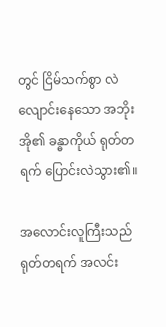တွင် ငြိမ်သက်စွာ လဲလျောင်းနေသော အဘိုးအို၏ ခန္ဓာကိုယ် ရုတ်တရက် ပြောင်းလဲသွား၏။

အလောင်းလူကြီးသည် ရုတ်တရက် အလင်း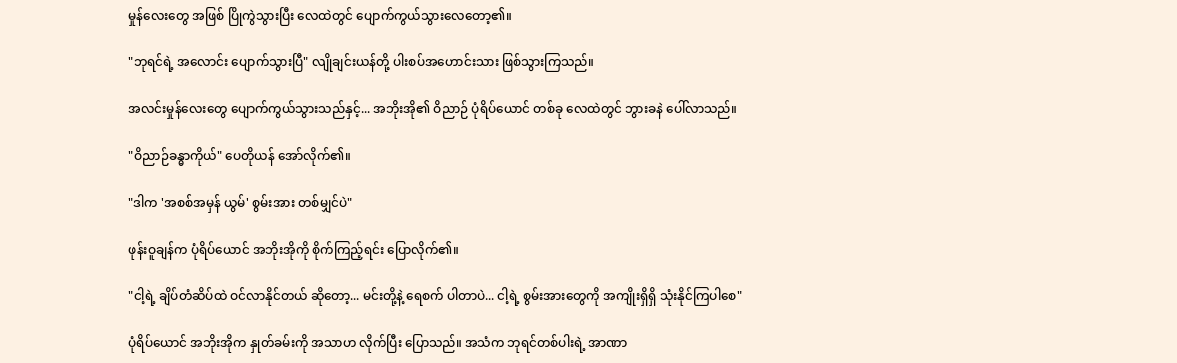မှုန်လေးတွေ အဖြစ် ပြိုကွဲသွားပြီး လေထဲတွင် ပျောက်ကွယ်သွားလေတော့၏။

"ဘုရင်ရဲ့ အလောင်း ပျောက်သွားပြီ" လျိုချင်းယန်တို့ ပါးစပ်အဟောင်းသား ဖြစ်သွားကြသည်။

အလင်းမှုန်လေးတွေ ပျောက်ကွယ်သွားသည်နှင့်... အဘိုးအို၏ ဝိညာဉ် ပုံရိပ်ယောင် တစ်ခု လေထဲတွင် ဘွားခနဲ ပေါ်လာသည်။

"ဝိညာဉ်ခန္ဓာကိုယ်" ပေတိုယန် အော်လိုက်၏။

"ဒါက 'အစစ်အမှန် ယွမ်' စွမ်းအား တစ်မျှင်ပဲ"

ဖုန်းဝူချန်က ပုံရိပ်ယောင် အဘိုးအိုကို စိုက်ကြည့်ရင်း ပြောလိုက်၏။

"ငါ့ရဲ့ ချိပ်တံဆိပ်ထဲ ဝင်လာနိုင်တယ် ဆိုတော့... မင်းတို့နဲ့ ရေစက် ပါတာပဲ... ငါ့ရဲ့ စွမ်းအားတွေကို အကျိုးရှိရှိ သုံးနိုင်ကြပါစေ"

ပုံရိပ်ယောင် အဘိုးအိုက နှုတ်ခမ်းကို အသာဟ လိုက်ပြီး ပြောသည်။ အသံက ဘုရင်တစ်ပါးရဲ့ အာဏာ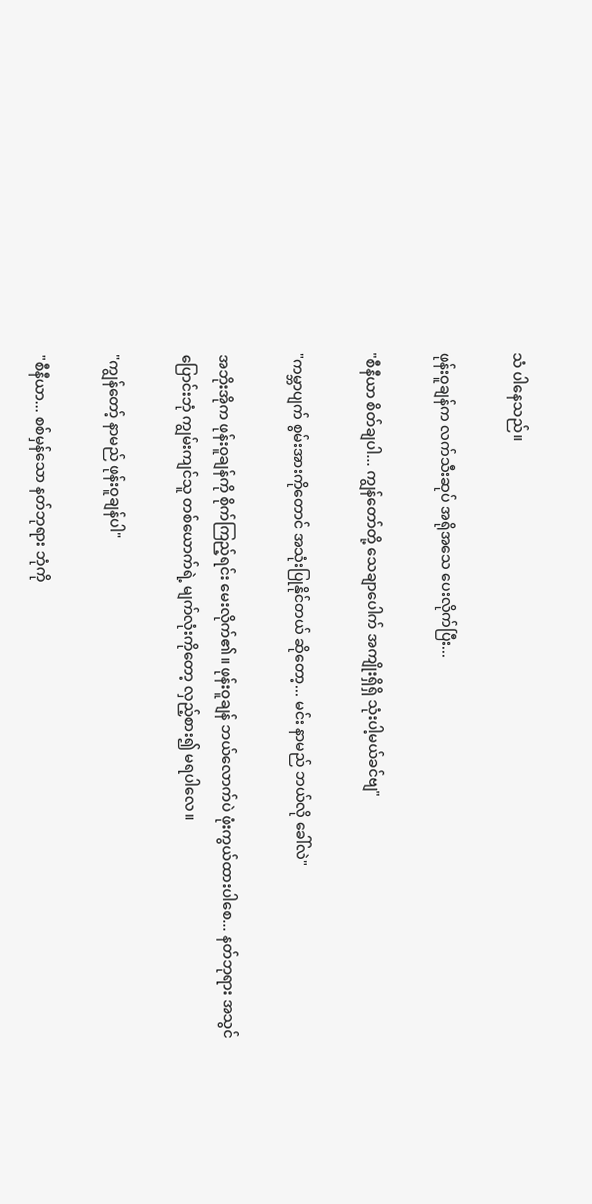သံ ပါနေသည်။

ဖုန်းဝူချန်က လက်သီးဆုပ် အရိုအသေ ပေးလိုက်ပြီး...

"စီနီယာ စိတ်ချပါ... ကျွန်တော်တို့ သေချာပေါက် အကျိုးရှိရှိ သုံးပါ့မယ်ခင်ဗျ"

"ကမ္ဘာပျက် စွမ်းအားကိုတောင် အသုံးပြုနိုင်တယ် ဆိုတော့... မင်း နာမည် ဘယ်လို ခေါ်လဲ"

အဘိုးအိုက ဖုန်းဝူချန်ကို စိုက်ကြည့်ရင်း မေးလိုက်၏။ ဖုန်းဝူချန် ဘယ်လောက်ပဲ ဖုံးကွယ်ထားပါစေ... နတ်ဘုရား အသွင်ပြောင်းဘုံ ကျွမ်းကျင်သူ တစ်ယောက်ရဲ့ မျက်လုံးကိုတော့ လှည့်စား၍ မရပါလေ။

"ကျွန်တော့် နာမည် ဖုန်းဝူချန်ပါ"

"စီနီယာ... စစ်မှန်သော နတ်ဘုရား ဘုံကို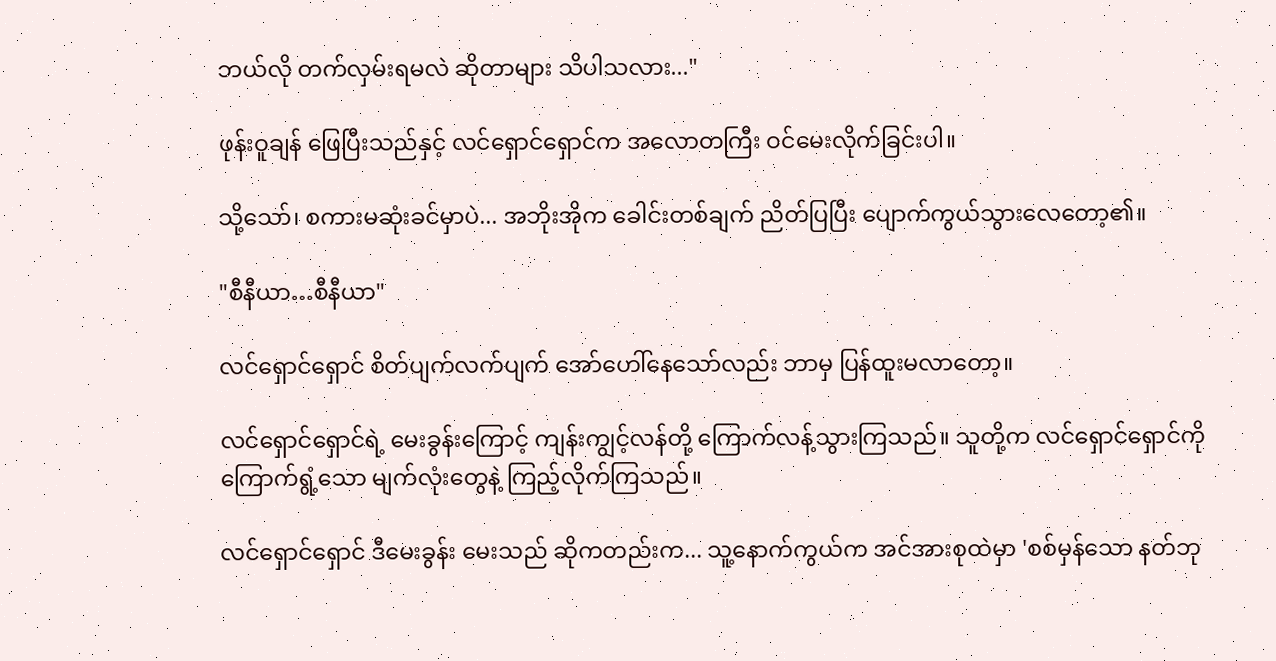ဘယ်လို တက်လှမ်းရမလဲ ဆိုတာများ သိပါသလား..."

ဖုန်းဝူချန် ဖြေပြီးသည်နှင့် လင်ရှောင်ရှောင်က အလောတကြီး ဝင်မေးလိုက်ခြင်းပါ။

သို့သော်၊ စကားမဆုံးခင်မှာပဲ... အဘိုးအိုက ခေါင်းတစ်ချက် ညိတ်ပြပြီး ပျောက်ကွယ်သွားလေတော့၏။

"စီနီယာ…စီနီယာ"

လင်ရှောင်ရှောင် စိတ်ပျက်လက်ပျက် အော်ဟေါ်နေသော်လည်း ဘာမှ ပြန်ထူးမလာတော့။

လင်ရှောင်ရှောင်ရဲ့ မေးခွန်းကြောင့် ကျန်းကျွင့်လန်တို့ ကြောက်လန့်သွားကြသည်။ သူတို့က လင်ရှောင်ရှောင်ကို ကြောက်ရွံ့သော မျက်လုံးတွေနဲ့ ကြည့်လိုက်ကြသည်။

လင်ရှောင်ရှောင် ဒီမေးခွန်း မေးသည် ဆိုကတည်းက... သူ့နောက်ကွယ်က အင်အားစုထဲမှာ 'စစ်မှန်သော နတ်ဘု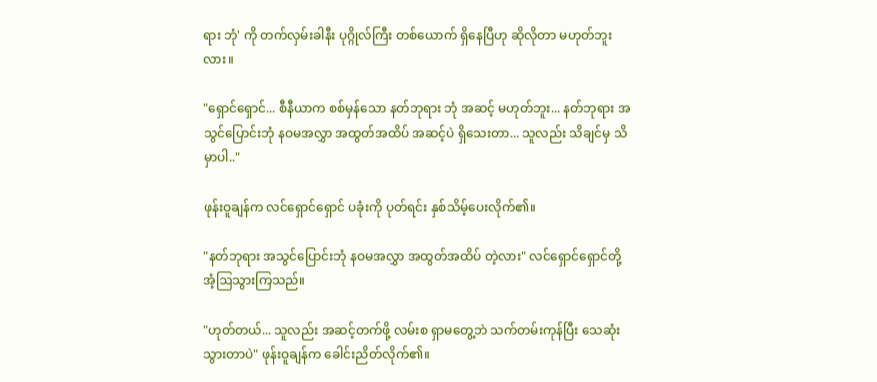ရား ဘုံ' ကို တက်လှမ်းခါနီး ပုဂ္ဂိုလ်ကြီး တစ်ယောက် ရှိနေပြီဟု ဆိုလိုတာ မဟုတ်ဘူးလား။

"ရှောင်ရှောင်... စီနီယာက စစ်မှန်သော နတ်ဘုရား ဘုံ အဆင့် မဟုတ်ဘူး... နတ်ဘုရား အသွင်ပြောင်းဘုံ နဝမအလွှာ အထွတ်အထိပ် အဆင့်ပဲ ရှိသေးတာ... သူလည်း သိချင်မှ သိမှာပါ.."

ဖုန်းဝူချန်က လင်ရှောင်ရှောင် ပခုံးကို ပုတ်ရင်း နှစ်သိမ့်ပေးလိုက်၏။

"နတ်ဘုရား အသွင်ပြောင်းဘုံ နဝမအလွှာ အထွတ်အထိပ် တဲ့လား" လင်ရှောင်ရှောင်တို့ အံ့ဩသွားကြသည်။

"ဟုတ်တယ်... သူလည်း အဆင့်တက်ဖို့ လမ်းစ ရှာမတွေ့ဘဲ သက်တမ်းကုန်ပြီး သေဆုံးသွားတာပဲ" ဖုန်းဝူချန်က ခေါင်းညိတ်လိုက်၏။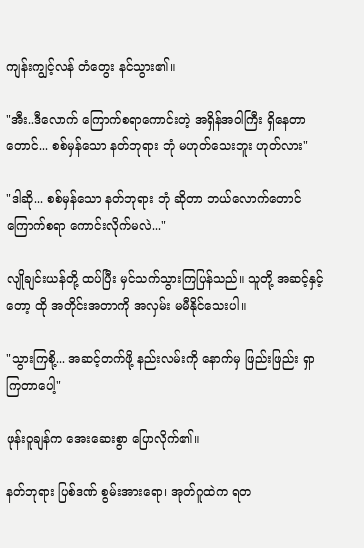ကျန်းကျွင့်လန် တံတွေး နင်သွား၏။

"အီး..ဒီလောက် ကြောက်စရာကောင်းတဲ့ အရှိန်အဝါကြီး ရှိနေတာတောင်... စစ်မှန်သော နတ်ဘုရား ဘုံ မဟုတ်သေးဘူး ဟုတ်လား"

"ဒါဆို... စစ်မှန်သော နတ်ဘုရား ဘုံ ဆိုတာ ဘယ်လောက်တောင် ကြောက်စရာ ကောင်းလိုက်မလဲ..."

လျိုချင်းယန်တို့ ထပ်ပြီး မှင်သက်သွားကြပြန်သည်။ သူတို့ အဆင့်နှင့်တော့ ထို အတိုင်းအတာကို အလှမ်း မမီနိုင်သေးပါ။

"သွားကြစို့... အဆင့်တက်ဖို့ နည်းလမ်းကို နောက်မှ ဖြည်းဖြည်း ရှာကြတာပေါ့"

ဖုန်းဝူချန်က အေးဆေးစွာ ပြောလိုက်၏။

နတ်ဘုရား ပြစ်ဒဏ် စွမ်းအားရော၊ အုတ်ဂူထဲက ရတ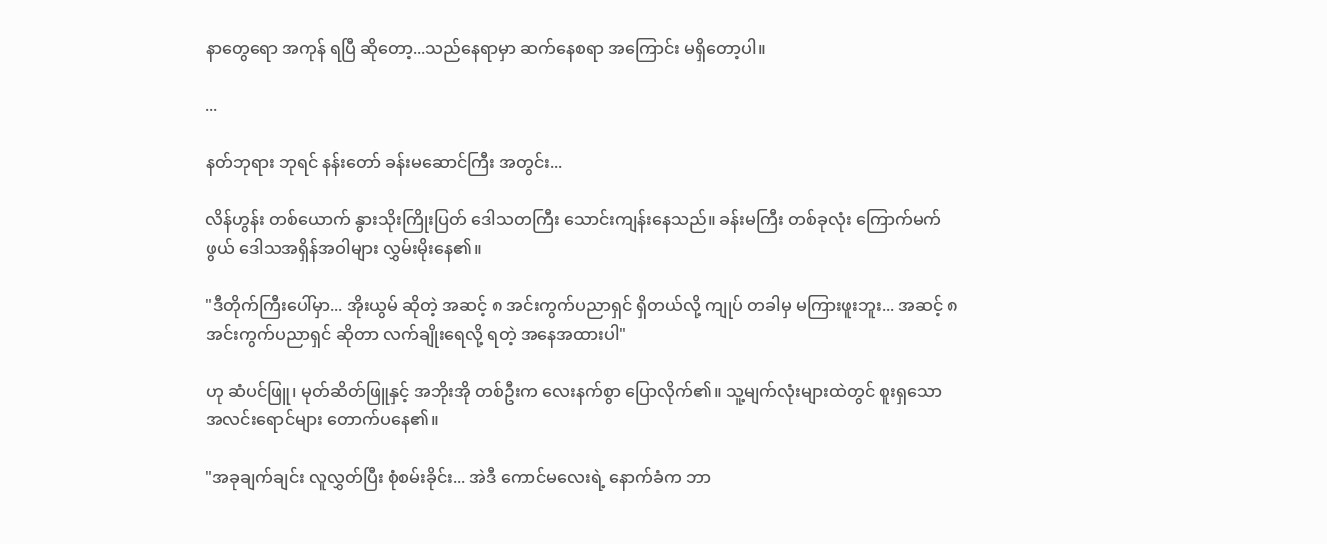နာတွေရော အကုန် ရပြီ ဆိုတော့...သည်နေရာမှာ ဆက်နေစရာ အကြောင်း မရှိတော့ပါ။

...

နတ်ဘုရား ဘုရင် နန်းတော် ခန်းမဆောင်ကြီး အတွင်း...

လိန်ဟွန်း တစ်ယောက် နွားသိုးကြိုးပြတ် ဒေါသတကြီး သောင်းကျန်းနေသည်။ ခန်းမကြီး တစ်ခုလုံး ကြောက်မက်ဖွယ် ဒေါသအရှိန်အဝါများ လွှမ်းမိုးနေ၏။

"ဒီတိုက်ကြီးပေါ်မှာ... အိုးယွမ် ဆိုတဲ့ အဆင့် ၈ အင်းကွက်ပညာရှင် ရှိတယ်လို့ ကျုပ် တခါမှ မကြားဖူးဘူး... အဆင့် ၈ အင်းကွက်ပညာရှင် ဆိုတာ လက်ချိုးရေလို့ ရတဲ့ အနေအထားပါ"

ဟု ဆံပင်ဖြူ၊ မုတ်ဆိတ်ဖြူနှင့် အဘိုးအို တစ်ဦးက လေးနက်စွာ ပြောလိုက်၏။ သူ့မျက်လုံးများထဲတွင် စူးရှသော အလင်းရောင်များ တောက်ပနေ၏။

"အခုချက်ချင်း လူလွှတ်ပြီး စုံစမ်းခိုင်း... အဲဒီ ကောင်မလေးရဲ့ နောက်ခံက ဘာ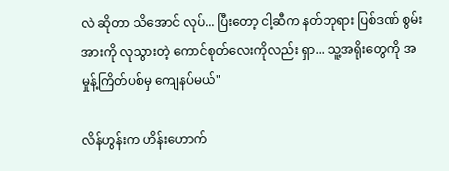လဲ ဆိုတာ သိအောင် လုပ်... ပြီးတော့ ငါ့ဆီက နတ်ဘုရား ပြစ်ဒဏ် စွမ်းအားကို လုသွားတဲ့ ကောင်စုတ်လေးကိုလည်း ရှာ... သူ့အရိုးတွေကို အမှုန့်ကြိတ်ပစ်မှ ကျေနပ်မယ်"

လိန်ဟွန်းက ဟိန်းဟောက်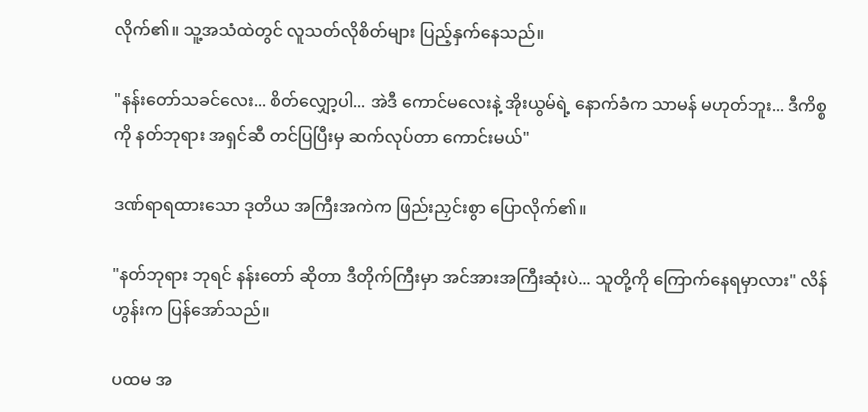လိုက်၏။ သူ့အသံထဲတွင် လူသတ်လိုစိတ်များ ပြည့်နှက်နေသည်။

"နန်းတော်သခင်လေး... စိတ်လျှော့ပါ... အဲဒီ ကောင်မလေးနဲ့ အိုးယွမ်ရဲ့ နောက်ခံက သာမန် မဟုတ်ဘူး... ဒီကိစ္စကို နတ်ဘုရား အရှင်ဆီ တင်ပြပြီးမှ ဆက်လုပ်တာ ကောင်းမယ်"

ဒဏ်ရာရထားသော ဒုတိယ အကြီးအကဲက ဖြည်းညှင်းစွာ ပြောလိုက်၏။

"နတ်ဘုရား ဘုရင် နန်းတော် ဆိုတာ ဒီတိုက်ကြီးမှာ အင်အားအကြီးဆုံးပဲ... သူတို့ကို ကြောက်နေရမှာလား" လိန်ဟွန်းက ပြန်အော်သည်။

ပထမ အ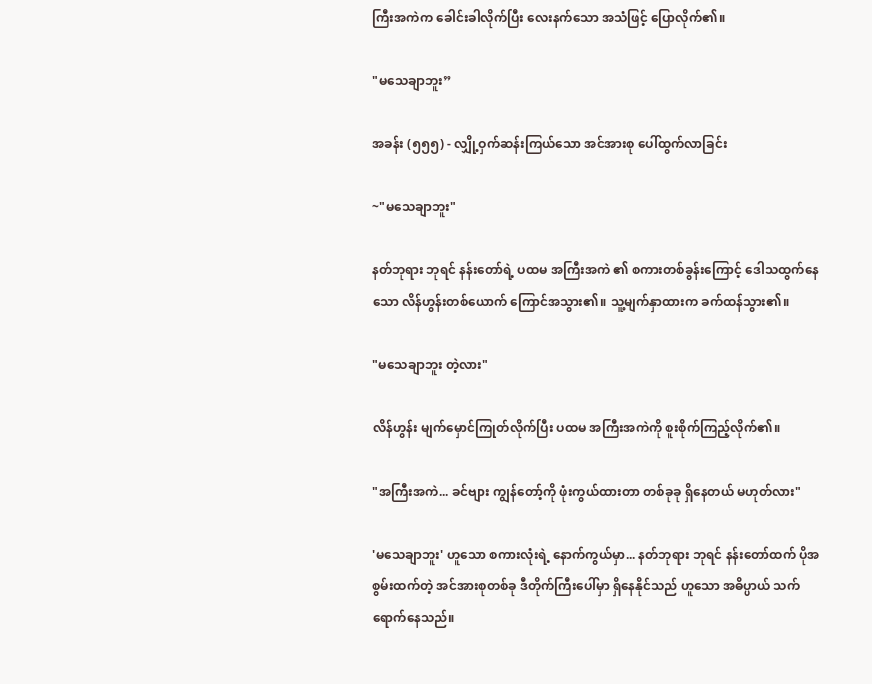ကြီးအကဲက ခေါင်းခါလိုက်ပြီး လေးနက်သော အသံဖြင့် ပြောလိုက်၏။

"မသေချာဘူး”

အခန်း (၅၅၅) - လျှို့ဝှက်ဆန်းကြယ်သော အင်အားစု ပေါ်ထွက်လာခြင်း

~"မသေချာဘူး"

နတ်ဘုရား ဘုရင် နန်းတော်ရဲ့ ပထမ အကြီးအကဲ ၏ စကားတစ်ခွန်းကြောင့် ဒေါသထွက်နေသော လိန်ဟွန်းတစ်ယောက် ကြောင်အသွား၏။ သူ့မျက်နှာထားက ခက်ထန်သွား၏။

"မသေချာဘူး တဲ့လား"

လိန်ဟွန်း မျက်မှောင်ကြုတ်လိုက်ပြီး ပထမ အကြီးအကဲကို စူးစိုက်ကြည့်လိုက်၏။

"အကြီးအကဲ... ခင်ဗျား ကျွန်တော့်ကို ဖုံးကွယ်ထားတာ တစ်ခုခု ရှိနေတယ် မဟုတ်လား"

'မသေချာဘူး' ဟူသော စကားလုံးရဲ့ နောက်ကွယ်မှာ... နတ်ဘုရား ဘုရင် နန်းတော်ထက် ပိုအစွမ်းထက်တဲ့ အင်အားစုတစ်ခု ဒီတိုက်ကြီးပေါ်မှာ ရှိနေနိုင်သည် ဟူသော အဓိပ္ပာယ် သက်ရောက်နေသည်။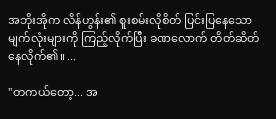အဘိုးအိုက လိန်ဟွန်း၏ စူးစမ်းလိုစိတ် ပြင်းပြနေသော မျက်လုံးများကို ကြည့်လိုက်ပြီး ခဏလောက် တိတ်ဆိတ်နေလိုက်၏။ ...

"တကယ်တော့... အ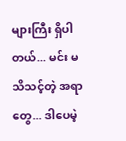များကြီး ရှိပါတယ်... မင်း မသိသင့်တဲ့ အရာတွေ... ဒါပေမဲ့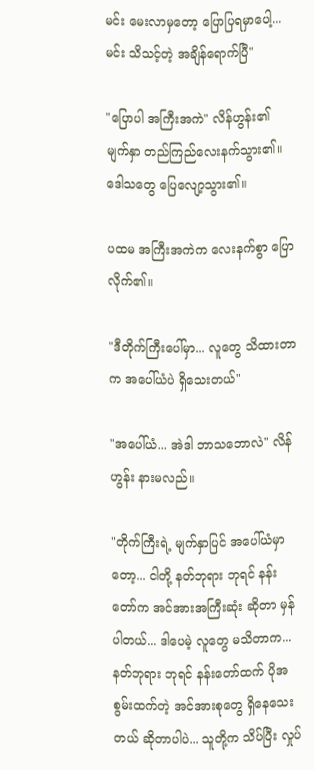မင်း မေးလာမှတော့ ပြောပြရမှာပေါ့... မင်း သိသင့်တဲ့ အချိန်ရောက်ပြီ"

"ပြောပါ အကြီးအကဲ" လိန်ဟွန်း၏ မျက်နှာ တည်ကြည်လေးနက်သွား၏။ ဒေါသတွေ ပြေလျော့သွား၏။

ပထမ အကြီးအကဲက လေးနက်စွာ ပြောလိုက်၏။

"ဒီတိုက်ကြီးပေါ်မှာ... လူတွေ သိထားတာက အပေါ်ယံပဲ ရှိသေးတယ်"

"အပေါ်ယံ... အဲဒါ ဘာသဘောလဲ" လိန်ဟွန်း နားမလည်။

"တိုက်ကြီးရဲ့ မျက်နှာပြင် အပေါ်ယံမှာတော့... ငါတို့ နတ်ဘုရား ဘုရင် နန်းတော်က အင်အားအကြီးဆုံး ဆိုတာ မှန်ပါတယ်... ဒါပေမဲ့ လူတွေ မသိတာက... နတ်ဘုရား ဘုရင် နန်းတော်ထက် ပိုအစွမ်းထက်တဲ့ အင်အားစုတွေ ရှိနေသေးတယ် ဆိုတာပါပဲ... သူတို့က သိပ်ပြီး လှုပ်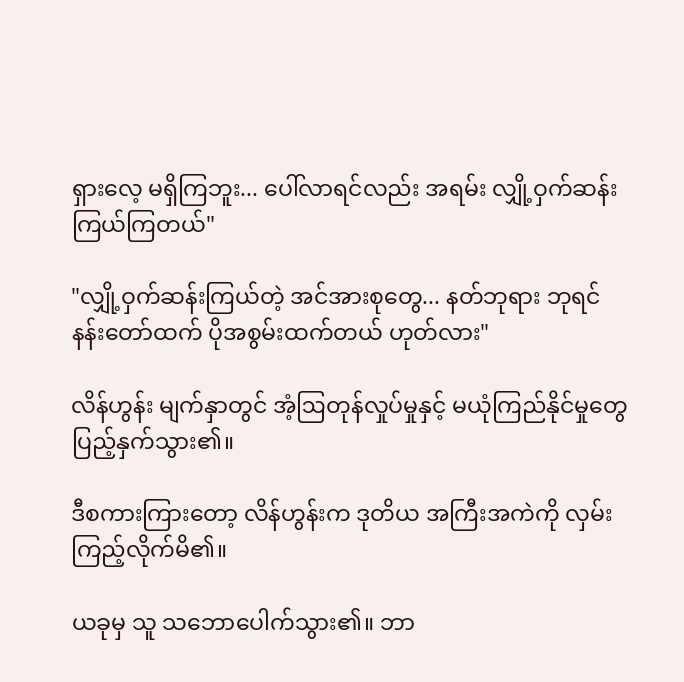ရှားလေ့ မရှိကြဘူး... ပေါ်လာရင်လည်း အရမ်း လျှို့ဝှက်ဆန်းကြယ်ကြတယ်"

"လျှို့ဝှက်ဆန်းကြယ်တဲ့ အင်အားစုတွေ... နတ်ဘုရား ဘုရင် နန်းတော်ထက် ပိုအစွမ်းထက်တယ် ဟုတ်လား"

လိန်ဟွန်း မျက်နှာတွင် အံ့ဩတုန်လှုပ်မှုနှင့် မယုံကြည်နိုင်မှုတွေ ပြည့်နှက်သွား၏။

ဒီစကားကြားတော့ လိန်ဟွန်းက ဒုတိယ အကြီးအကဲကို လှမ်းကြည့်လိုက်မိ၏။

ယခုမှ သူ သဘောပေါက်သွား၏။ ဘာ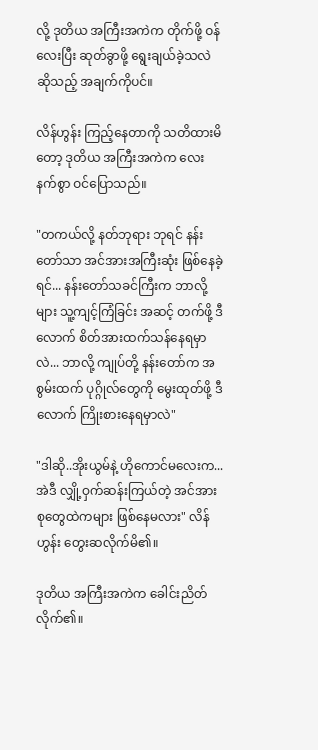လို့ ဒုတိယ အကြီးအကဲက တိုက်ဖို့ ဝန်လေးပြီး ဆုတ်ခွာဖို့ ရွေးချယ်ခဲ့သလဲ ဆိုသည့် အချက်ကိုပင်။

လိန်ဟွန်း ကြည့်နေတာကို သတိထားမိတော့ ဒုတိယ အကြီးအကဲက လေးနက်စွာ ဝင်ပြောသည်။

"တကယ်လို့ နတ်ဘုရား ဘုရင် နန်းတော်သာ အင်အားအကြီးဆုံး ဖြစ်နေခဲ့ရင်... နန်းတော်သခင်ကြီးက ဘာလို့များ သူ့ကျင့်ကြံခြင်း အဆင့် တက်ဖို့ ဒီလောက် စိတ်အားထက်သန်နေရမှာလဲ... ဘာလို့ ကျုပ်တို့ နန်းတော်က အစွမ်းထက် ပုဂ္ဂိုလ်တွေကို မွေးထုတ်ဖို့ ဒီလောက် ကြိုးစားနေရမှာလဲ"

"ဒါဆို..အိုးယွမ်နဲ့ ဟိုကောင်မလေးက... အဲဒီ လျှို့ဝှက်ဆန်းကြယ်တဲ့ အင်အားစုတွေထဲကများ ဖြစ်နေမလား" လိန်ဟွန်း တွေးဆလိုက်မိ၏။

ဒုတိယ အကြီးအကဲက ခေါင်းညိတ်လိုက်၏။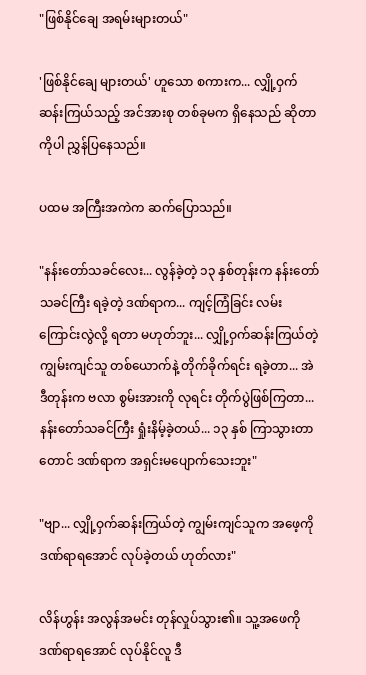"ဖြစ်နိုင်ချေ အရမ်းများတယ်"

'ဖြစ်နိုင်ချေ များတယ်' ဟူသော စကားက... လျှို့ဝှက်ဆန်းကြယ်သည့် အင်အားစု တစ်ခုမက ရှိနေသည် ဆိုတာကိုပါ ညွှန်ပြနေသည်။

ပထမ အကြီးအကဲက ဆက်ပြောသည်။

"နန်းတော်သခင်လေး... လွန်ခဲ့တဲ့ ၁၃ နှစ်တုန်းက နန်းတော်သခင်ကြီး ရခဲ့တဲ့ ဒဏ်ရာက... ကျင့်ကြံခြင်း လမ်းကြောင်းလွဲလို့ ရတာ မဟုတ်ဘူး... လျှို့ဝှက်ဆန်းကြယ်တဲ့ ကျွမ်းကျင်သူ တစ်ယောက်နဲ့ တိုက်ခိုက်ရင်း ရခဲ့တာ... အဲဒီတုန်းက ဗလာ စွမ်းအားကို လုရင်း တိုက်ပွဲဖြစ်ကြတာ... နန်းတော်သခင်ကြီး ရှုံးနိမ့်ခဲ့တယ်... ၁၃ နှစ် ကြာသွားတာတောင် ဒဏ်ရာက အရှင်းမပျောက်သေးဘူး"

"ဗျာ... လျှို့ဝှက်ဆန်းကြယ်တဲ့ ကျွမ်းကျင်သူက အဖေ့ကို ဒဏ်ရာရအောင် လုပ်ခဲ့တယ် ဟုတ်လား"

လိန်ဟွန်း အလွန်အမင်း တုန်လှုပ်သွား၏။ သူ့အဖေကို ဒဏ်ရာရအောင် လုပ်နိုင်လူ ဒီ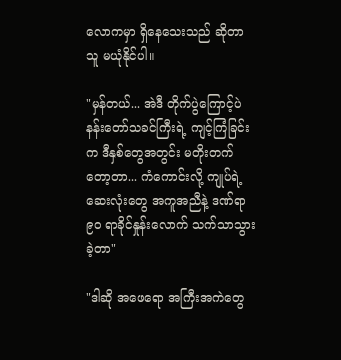လောကမှာ ရှိနေသေးသည် ဆိုတာ သူ မယုံနိုင်ပါ။

"မှန်တယ်... အဲဒီ တိုက်ပွဲကြောင့်ပဲ နန်းတော်သခင်ကြီးရဲ့ ကျင့်ကြံခြင်းက ဒီနှစ်တွေအတွင်း မတိုးတက်တော့တာ... ကံကောင်းလို့ ကျုပ်ရဲ့ ဆေးလုံးတွေ အကူအညီနဲ့ ဒဏ်ရာ ၉၀ ရာခိုင်နှုန်းလောက် သက်သာသွားခဲ့တာ"

"ဒါဆို အဖေရော အကြီးအကဲတွေ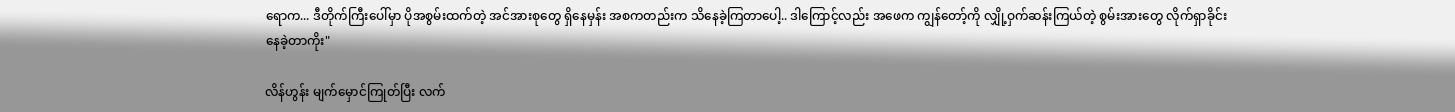ရောက... ဒီတိုက်ကြီးပေါ်မှာ ပိုအစွမ်းထက်တဲ့ အင်အားစုတွေ ရှိနေမှန်း အစကတည်းက သိနေခဲ့ကြတာပေါ့.. ဒါကြောင့်လည်း အဖေက ကျွန်တော့်ကို လျှို့ဝှက်ဆန်းကြယ်တဲ့ စွမ်းအားတွေ လိုက်ရှာခိုင်းနေခဲ့တာကိုး"

လိန်ဟွန်း မျက်မှောင်ကြုတ်ပြီး လက်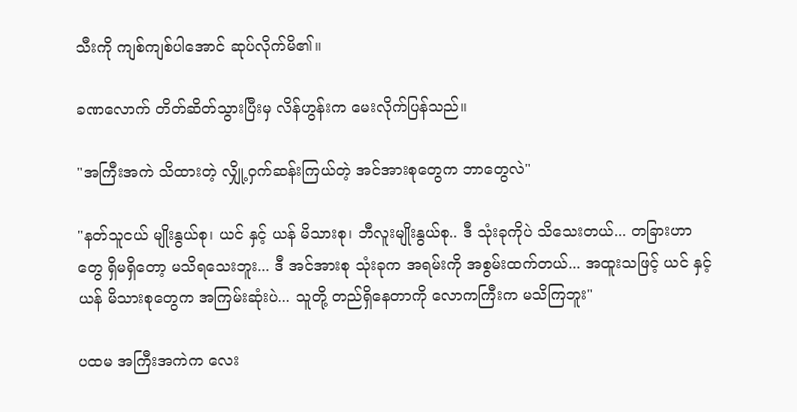သီးကို ကျစ်ကျစ်ပါအောင် ဆုပ်လိုက်မိ၏။

ခဏလောက် တိတ်ဆိတ်သွားပြီးမှ လိန်ဟွန်းက မေးလိုက်ပြန်သည်။

"အကြီးအကဲ သိထားတဲ့ လျှို့ဝှက်ဆန်းကြယ်တဲ့ အင်အားစုတွေက ဘာတွေလဲ"

"နတ်သူငယ် မျိုးနွယ်စု၊ ယင် နှင့် ယန် မိသားစု၊ ဘီလူးမျိုးနွယ်စု.. ဒီ သုံးခုကိုပဲ သိသေးတယ်... တခြားဟာတွေ ရှိမရှိတော့ မသိရသေးဘူး... ဒီ အင်အားစု သုံးခုက အရမ်းကို အစွမ်းထက်တယ်... အထူးသဖြင့် ယင် နှင့် ယန် မိသားစုတွေက အကြမ်းဆုံးပဲ... သူတို့ တည်ရှိနေတာကို လောကကြီးက မသိကြဘူး"

ပထမ အကြီးအကဲက လေး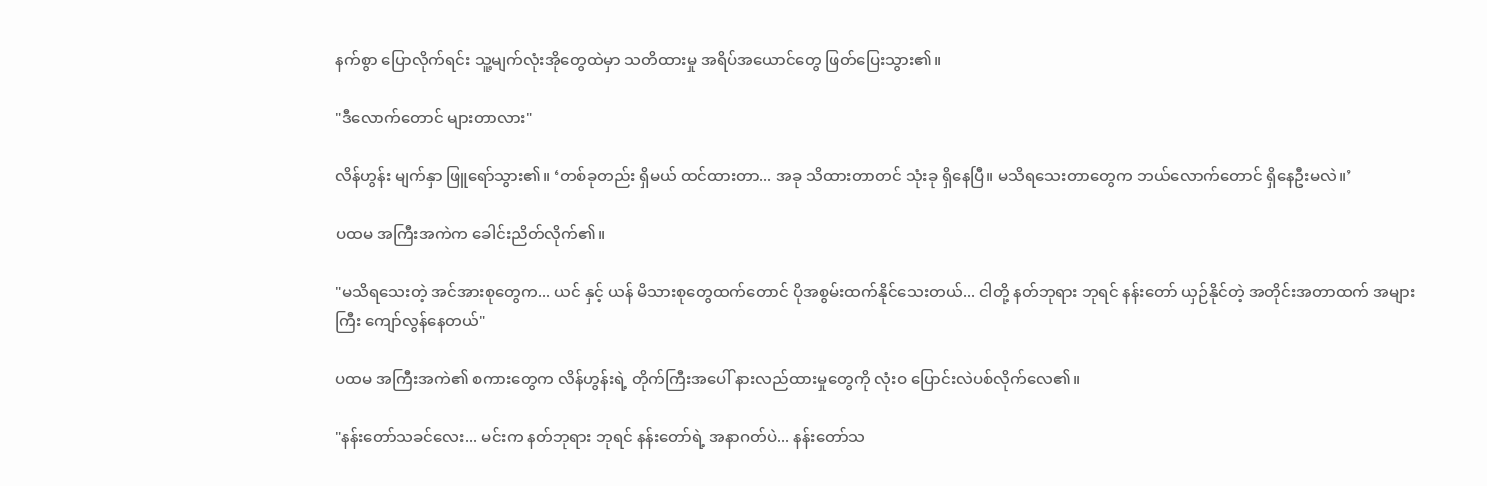နက်စွာ ပြောလိုက်ရင်း သူ့မျက်လုံးအိုတွေထဲမှာ သတိထားမှု အရိပ်အယောင်တွေ ဖြတ်ပြေးသွား၏။

"ဒီလောက်တောင် များတာလား"

လိန်ဟွန်း မျက်နှာ ဖြူရော်သွား၏။ ‘တစ်ခုတည်း ရှိမယ် ထင်ထားတာ... အခု သိထားတာတင် သုံးခု ရှိနေပြီ။ မသိရသေးတာတွေက ဘယ်လောက်တောင် ရှိနေဦးမလဲ။’

ပထမ အကြီးအကဲက ခေါင်းညိတ်လိုက်၏။

"မသိရသေးတဲ့ အင်အားစုတွေက... ယင် နှင့် ယန် မိသားစုတွေထက်တောင် ပိုအစွမ်းထက်နိုင်သေးတယ်... ငါတို့ နတ်ဘုရား ဘုရင် နန်းတော် ယှဉ်နိုင်တဲ့ အတိုင်းအတာထက် အများကြီး ကျော်လွန်နေတယ်"

ပထမ အကြီးအကဲ၏ စကားတွေက လိန်ဟွန်းရဲ့ တိုက်ကြီးအပေါ် နားလည်ထားမှုတွေကို လုံးဝ ပြောင်းလဲပစ်လိုက်လေ၏။

"နန်းတော်သခင်လေး... မင်းက နတ်ဘုရား ဘုရင် နန်းတော်ရဲ့ အနာဂတ်ပဲ... နန်းတော်သ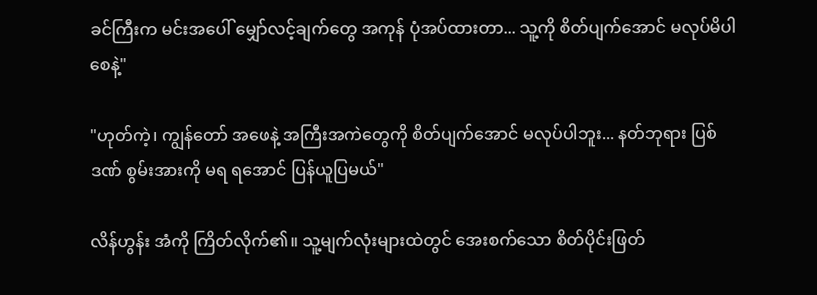ခင်ကြီးက မင်းအပေါ် မျှော်လင့်ချက်တွေ အကုန် ပုံအပ်ထားတာ... သူ့ကို စိတ်ပျက်အောင် မလုပ်မိပါစေနဲ့"

"ဟုတ်ကဲ့၊ ကျွန်တော် အဖေနဲ့ အကြီးအကဲတွေကို စိတ်ပျက်အောင် မလုပ်ပါဘူး... နတ်ဘုရား ပြစ်ဒဏ် စွမ်းအားကို မရ ရအောင် ပြန်ယူပြမယ်"

လိန်ဟွန်း အံကို ကြိတ်လိုက်၏။ သူ့မျက်လုံးများထဲတွင် အေးစက်သော စိတ်ပိုင်းဖြတ်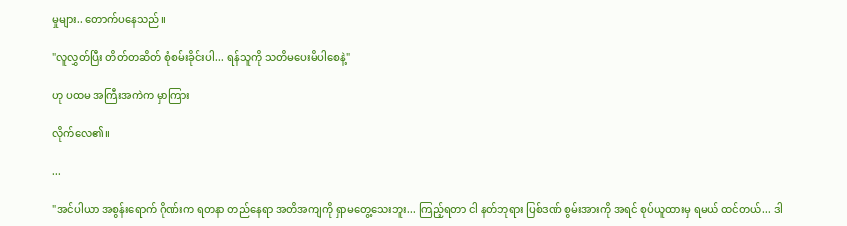မှုများ.. တောက်ပနေသည်။

"လူလွှတ်ပြီး တိတ်တဆိတ် စုံစမ်းခိုင်းပါ... ရန်သူကို သတိမပေးမိပါစေနဲ့"

ဟု ပထမ အကြီးအကဲက မှာကြား

လိုက်လေ၏။

...

"အင်ပါယာ အစွန်းရောက် ဂိုဏ်းက ရတနာ တည်နေရာ အတိအကျကို ရှာမတွေ့သေးဘူး... ကြည့်ရတာ ငါ နတ်ဘုရား ပြစ်ဒဏ် စွမ်းအားကို အရင် စုပ်ယူထားမှ ရမယ် ထင်တယ်... ဒါ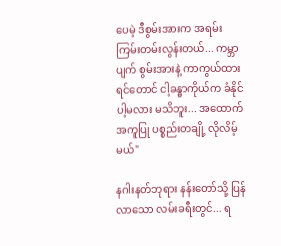ပေမဲ့ ဒီစွမ်းအားက အရမ်း ကြမ်းတမ်းလွန်းတယ်... ကမ္ဘာပျက် စွမ်းအားနဲ့ ကာကွယ်ထားရင်တောင် ငါ့ခန္ဓာကိုယ်က ခံနိုင်ပါ့မလား မသိဘူး... အထောက်အကူပြု ပစ္စည်းတချို့ လိုလိမ့်မယ်"

နဂါးနတ်ဘုရား နန်းတော်သို့ ပြန်လာသော လမ်းခရီးတွင်... ရ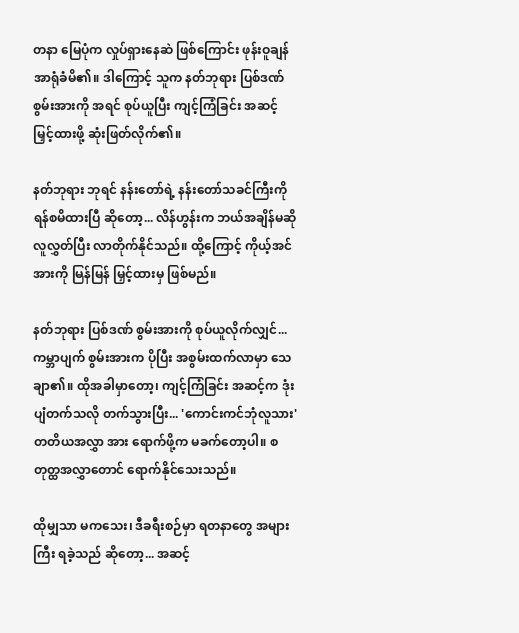တနာ မြေပုံက လှုပ်ရှားနေဆဲ ဖြစ်ကြောင်း ဖုန်းဝူချန် အာရုံခံမိ၏။ ဒါကြောင့် သူက နတ်ဘုရား ပြစ်ဒဏ် စွမ်းအားကို အရင် စုပ်ယူပြီး ကျင့်ကြံခြင်း အဆင့် မြှင့်ထားဖို့ ဆုံးဖြတ်လိုက်၏။

နတ်ဘုရား ဘုရင် နန်းတော်ရဲ့ နန်းတော်သခင်ကြီးကို ရန်စမိထားပြီ ဆိုတော့... လိန်ဟွန်းက ဘယ်အချိန်မဆို လူလွှတ်ပြီး လာတိုက်နိုင်သည်။ ထို့ကြောင့် ကိုယ့်အင်အားကို မြန်မြန် မြှင့်ထားမှ ဖြစ်မည်။

နတ်ဘုရား ပြစ်ဒဏ် စွမ်းအားကို စုပ်ယူလိုက်လျှင်... ကမ္ဘာပျက် စွမ်းအားက ပိုပြီး အစွမ်းထက်လာမှာ သေချာ၏။ ထိုအခါမှာတော့၊ ကျင့်ကြံခြင်း အဆင့်က ဒုံးပျံတက်သလို တက်သွားပြီး... 'ကောင်းကင်ဘုံလူသား' တတိယအလွှာ အား ရောက်ဖို့က မခက်တော့ပါ။ စတုတ္ထအလွှာတောင် ရောက်နိုင်သေးသည်။

ထိုမျှသာ မကသေး၊ ဒီခရီးစဉ်မှာ ရတနာတွေ အများကြီး ရခဲ့သည် ဆိုတော့... အဆင့်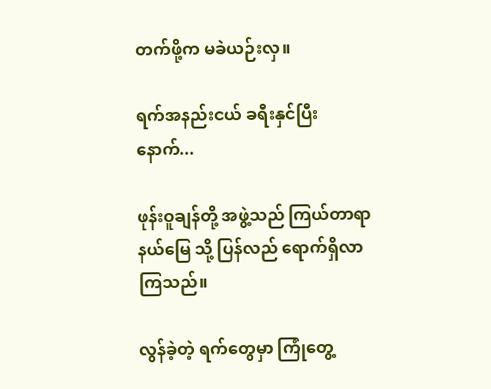တက်ဖို့က မခဲယဉ်းလှ။

ရက်အနည်းငယ် ခရီးနှင်ပြီးနောက်...

ဖုန်းဝူချန်တို့ အဖွဲ့သည် ကြယ်တာရာ နယ်မြေ သို့ ပြန်လည် ရောက်ရှိလာကြသည်။

လွန်ခဲ့တဲ့ ရက်တွေမှာ ကြုံတွေ့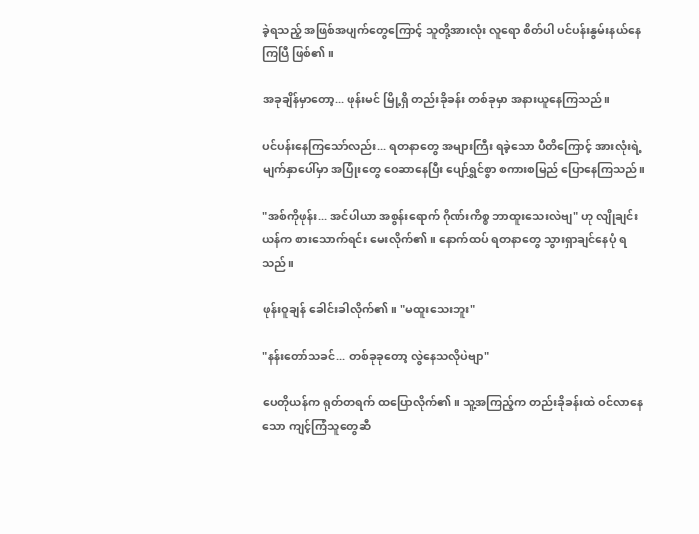ခဲ့ရသည့် အဖြစ်အပျက်တွေကြောင့် သူတို့အားလုံး လူရော စိတ်ပါ ပင်ပန်းနွမ်းနယ်နေကြပြီ ဖြစ်၏။

အခုချိန်မှာတော့... ဖုန်းမင် မြို့ရှိ တည်းခိုခန်း တစ်ခုမှာ အနားယူနေကြသည်။

ပင်ပန်းနေကြသော်လည်း... ရတနာတွေ အများကြီး ရခဲ့သော ပီတိကြောင့် အားလုံးရဲ့ မျက်နှာပေါ်မှာ အပြုံးတွေ ဝေဆာနေပြီး ပျော်ရွှင်စွာ စကားစမြည် ပြောနေကြသည်။

"အစ်ကိုဖုန်း... အင်ပါယာ အစွန်းရောက် ဂိုဏ်းကိစ္စ ဘာထူးသေးလဲဗျ" ဟု လျိုချင်းယန်က စားသောက်ရင်း မေးလိုက်၏။ နောက်ထပ် ရတနာတွေ သွားရှာချင်နေပုံ ရသည်။

ဖုန်းဝူချန် ခေါင်းခါလိုက်၏။ "မထူးသေးဘူး"

"နန်းတော်သခင်... တစ်ခုခုတော့ လွဲနေသလိုပဲဗျာ"

ပေတိုယန်က ရုတ်တရက် ထပြောလိုက်၏။ သူ့အကြည့်က တည်းခိုခန်းထဲ ဝင်လာနေသော ကျင့်ကြံသူတွေဆီ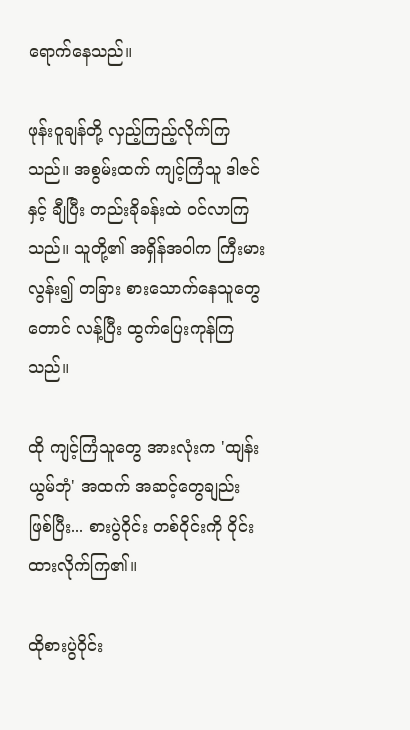ရောက်နေသည်။

ဖုန်းဝူချန်တို့ လှည့်ကြည့်လိုက်ကြသည်။ အစွမ်းထက် ကျင့်ကြံသူ ဒါဇင်နှင့် ချီပြီး တည်းခိုခန်းထဲ ဝင်လာကြသည်။ သူတို့၏ အရှိန်အဝါက ကြီးမားလွန်း၍ တခြား စားသောက်နေသူတွေတောင် လန့်ပြီး ထွက်ပြေးကုန်ကြသည်။

ထို ကျင့်ကြံသူတွေ အားလုံးက 'ထျန်းယွမ်ဘုံ' အထက် အဆင့်တွေချည်း ဖြစ်ပြီး... စားပွဲဝိုင်း တစ်ဝိုင်းကို ဝိုင်းထားလိုက်ကြ၏။

ထိုစားပွဲဝိုင်း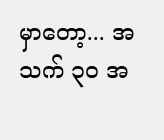မှာတော့... အသက် ၃၀ အ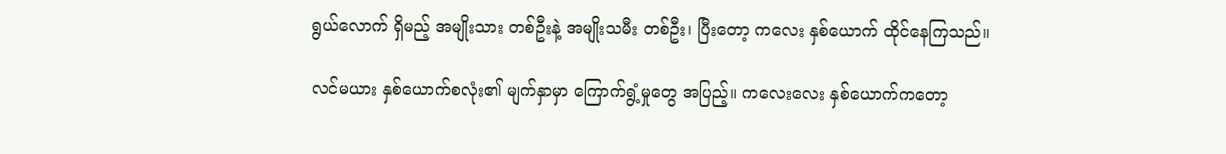ရွယ်လောက် ရှိမည့် အမျိုးသား တစ်ဦးနဲ့ အမျိုးသမီး တစ်ဦး၊ ပြီးတော့ ကလေး နှစ်ယောက် ထိုင်နေကြသည်။

လင်မယား နှစ်ယောက်စလုံး၏ မျက်နှာမှာ ကြောက်ရွံ့မှုတွေ အပြည့်။ ကလေးလေး နှစ်ယောက်ကတော့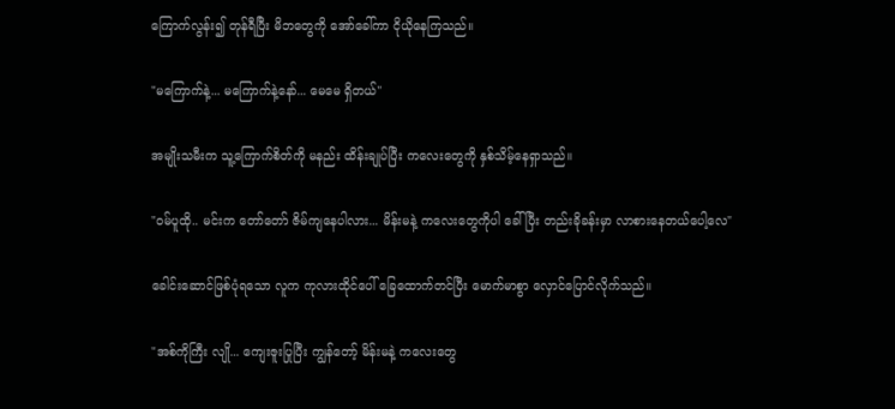ကြောက်လွန်း၍ တုန်ရီပြီး မိဘတွေကို အော်ခေါ်ကာ ငိုယိုနေကြသည်။

"မကြောက်နဲ့... မကြောက်နဲ့နော်... မေမေ ရှိတယ်"

အမျိုးသမီးက သူ့ကြောက်စိတ်ကို မနည်း ထိန်းချုပ်ပြီး ကလေးတွေကို နှစ်သိမ့်နေရှာသည်။

"ဝမ်ပူထို.. မင်းက တော်တော် ဇိမ်ကျနေပါလား... မိန်းမနဲ့ ကလေးတွေကိုပါ ခေါ်ပြီး တည်းခိုခန်းမှာ လာစားနေတယ်ပေါ့လေ"

ခေါင်းဆောင်ဖြစ်ပုံရသော လူက ကုလားထိုင်ပေါ် ခြေထောက်တင်ပြီး မောက်မာစွာ လှောင်ပြောင်လိုက်သည်။

"အစ်ကိုကြီး လျို... ကျေးဇူးပြုပြီး ကျွန်တော့် မိန်းမနဲ့ ကလေးတွေ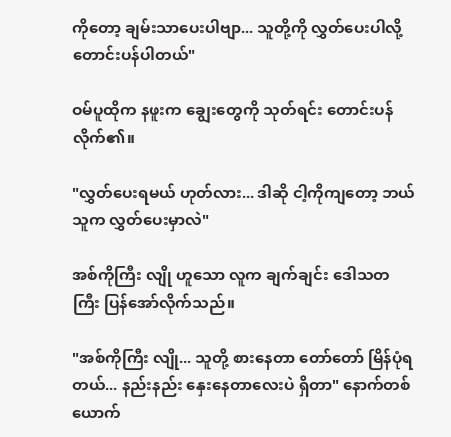ကိုတော့ ချမ်းသာပေးပါဗျာ... သူတို့ကို လွှတ်ပေးပါလို့ တောင်းပန်ပါတယ်"

ဝမ်ပူထိုက နဖူးက ချွေးတွေကို သုတ်ရင်း တောင်းပန်လိုက်၏။

"လွှတ်ပေးရမယ် ဟုတ်လား... ဒါဆို ငါ့ကိုကျတော့ ဘယ်သူက လွှတ်ပေးမှာလဲ"

အစ်ကိုကြီး လျို ဟူသော လူက ချက်ချင်း ဒေါသတကြီး ပြန်အော်လိုက်သည်။

"အစ်ကိုကြီး လျို... သူတို့ စားနေတာ တော်တော် မြိန်ပုံရတယ်... နည်းနည်း နှေးနေတာလေးပဲ ရှိတာ" နောက်တစ်ယောက်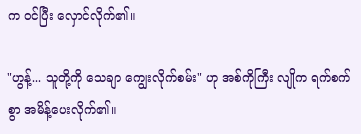က ဝင်ပြီး လှောင်လိုက်၏။

"ဟွန့်... သူတို့ကို သေချာ ကျွေးလိုက်စမ်း" ဟု အစ်ကိုကြီး လျိုက ရက်စက်စွာ အမိန့်ပေးလိုက်၏။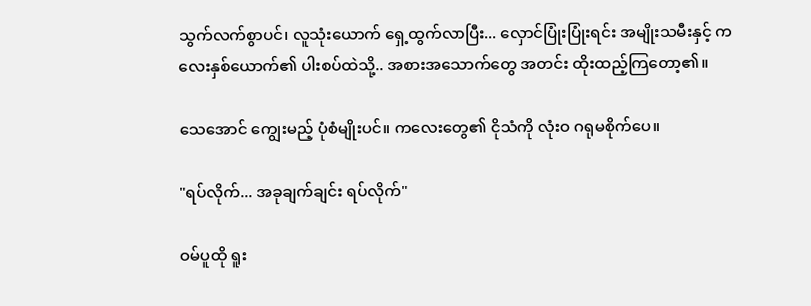သွက်လက်စွာပင်၊ လူသုံးယောက် ရှေ့ထွက်လာပြီး... လှောင်ပြုံးပြုံးရင်း အမျိုးသမီးနှင့် ကလေးနှစ်ယောက်၏ ပါးစပ်ထဲသို့.. အစားအသောက်တွေ အတင်း ထိုးထည့်ကြတော့၏။

သေအောင် ကျွေးမည့် ပုံစံမျိုးပင်။ ကလေးတွေ၏ ငိုသံကို လုံးဝ ဂရုမစိုက်ပေ။

"ရပ်လိုက်... အခုချက်ချင်း ရပ်လိုက်"

ဝမ်ပူထို ရူး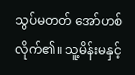သွပ်မတတ် အော်ဟစ်လိုက်၏။ သူ့မိန်းမနှင့်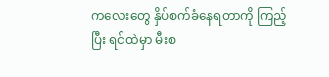ကလေးတွေ နှိပ်စက်ခံနေရတာကို ကြည့်ပြီး ရင်ထဲမှာ မီးစ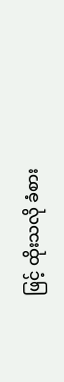ဖြင့် ထိုးသလို ခံစား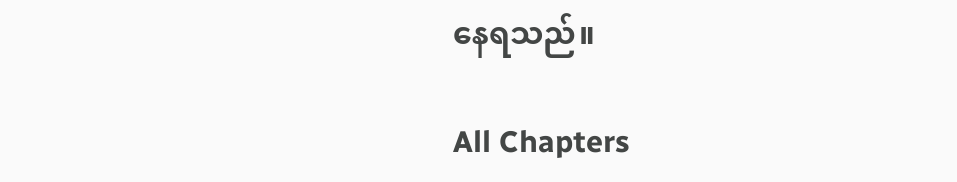နေရသည်။

All Chapters